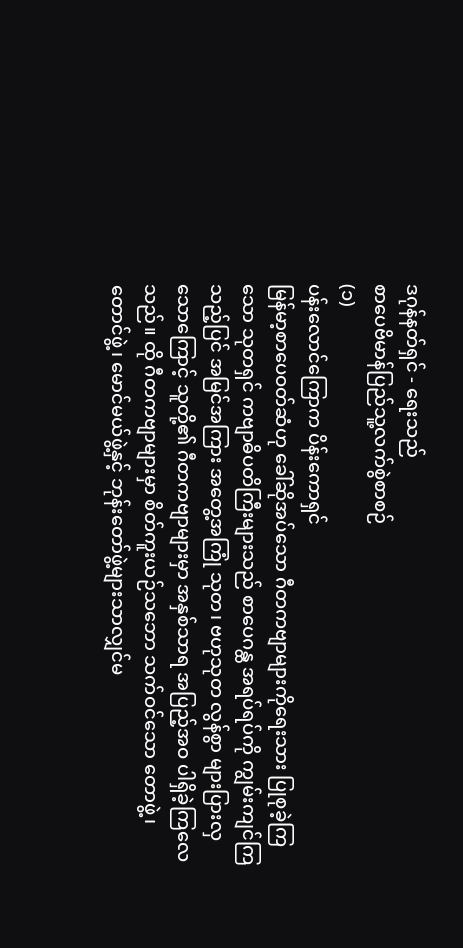ဒဂုန်နတ်ရှင် - ရေးသည်
စာပေဗိမာန်ပြည်သူ့လက်စွဲစာစဉ်
(၁)
ပန်းလောင်ကြောက ပိန်းကောရှင်
မြန်မာ့စာပေဝတ်ဆံဟု ခေါ်ဆိုအပ်သော ဂီတကဗျာများကိုရေးသား ပြုစုခဲ့ကြသော သုတရှင် ကဗျာဓိပတိကြီးများသည် စာပေဂန္ထ အရပ်ရပ်ကို ကျွမ်းကျင်ကြသည့်ပြင် အမြင်အကြား အတွေ့အကြုံ သုတ၊ ဗဟုသုတ လွန်စွာ များပြားလှသောကြောင့် သူတို့၏ ဂီတကဗျာများမှာ အနှစ်သာရ အပြည့်အဝ ပါရှိခဲ့ကြလေသည်။ ထို ဂီတကဗျာများမှာ စိတ်ကူးယဉ်သဘော သက်ဝင်သော တောဖွဲ့၊ တောင်ဖွဲ့၊ မောင်မယ်ဖွဲ့နှင့် ဘုန်းတော်ဖွဲ့များသာလျှင်မ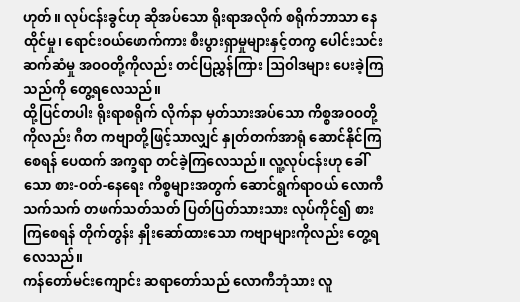ဟုတ်။ လုပ်ငန်းခွင်ဟု ဆိုအပ်သော ရိုးရာအလိုက် စရိုက်ဘာသာ နေထိုင်မှု၊ ရောင်းဝယ်ဖောက်ကား စီးပွားရှာမှုများနှင့်တကွ ပေါင်းသင်း ဆက်ဆံမှု အဝဝတို့ကိုလည်း တင်ပြညွှန်ကြား ဩဝါဒများ ပေးခဲ့ကြသည်ကို တွေ့ရလေသည်။
ထို့ပြင်တပါး ရိုးရာစရိုက် လိုက်နာ မှတ်သားအပ်သော ကိစ္စအဝဝတို့ကိုလည်း ဂီတ ကဗျာတို့ဖြင့်သာလျှင် နှုတ်တက်အာရုံ ဆောင်နိုင်ကြစေရန် ပေထက် အက္ခရာ တင်ခဲ့ကြလေသည်။ လူ့လုပ်ငန်းဟု ခေါ်သော စား-ဝတ်-နေရေး ကိစ္စများအတွက် ဆောင်ရွက်ရာဝယ် လောကီသက်သက် တဖက်သတ်သတ် ပြတ်ပြတ်သားသား လုပ်ကိုင်၍ စားကြစေရန် တိုက်တွန်း နှိုးဆော်ထားသော ကဗျာများကိုလည်း တွေ့ရလေသည်။
ကန်တော်မင်းကျောင်း ဆရာတော်သည် လောကီဘုံသား လူ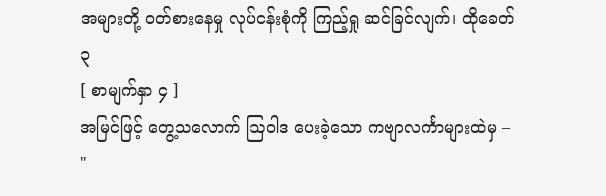အများတို့ ဝတ်စားနေမှု လုပ်ငန်းစုံကို ကြည့်ရှု ဆင်ခြင်လျက်၊ ထိုခေတ်
၃
[ စာမျက်နှာ ၄ ]
အမြင်ဖြင့် တွေ့သလောက် ဩဝါဒ ပေးခဲ့သော ကဗျာလင်္ကာများထဲမှ –
"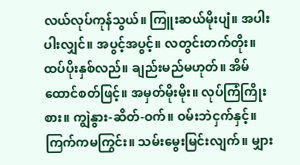လယ်လုပ်ကုန်သွယ်။ ကြူးဆယ်မိုးပျံ။ အပါးပါးလျှင်။ အပွင့်အပွင့်။ လတွင်းတက်တိုး။ ထပ်ပိုးနှစ်လည်။ ချည်းမည်မဟုတ်။ အိမ်ထောင်စတ်ဖြင့်။ အမှတ်မိုးမိုး။ လုပ်ကြံကြိုးစား။ ကျွဲနွား-ဆိတ်-ဝက်။ ဝမ်းဘဲငှက်နှင့်။ ကြက်ကမကြွင်း။ သမ်းမွေးမြင်းလျက်။ မျှား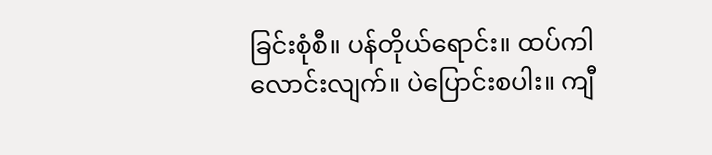ခြင်းစုံစီ။ ပန်တိုယ်ရောင်း။ ထပ်ကါလောင်းလျက်။ ပဲပြောင်းစပါး။ ကျီ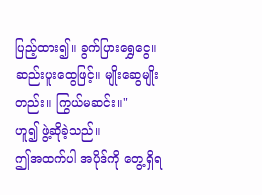ပြည့်ထား၍။ ခွက်ပြားရွှေငွေ။ ဆည်းပူးထွေဖြင့်။ မျိုးဆွေမျိုးတည်း။ ကြွယ်မဆင်း။"
ဟူ၍ ဖွဲ့ဆိုခဲ့သည်။
ဤအထက်ပါ အပိုဒ်ကို တွေ့ရှိရ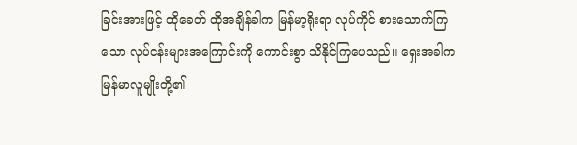ခြင်းအားဖြင့် ထိုခေတ် ထိုအချိန်ခါက မြန်မာ့ရိုးရာ လုပ်ကိုင် စားသောက်ကြသော လုပ်ငန်းများအကြောင်းကို ကောင်းစွာ သိနိုင်ကြပေသည်။ ရှေးအခါက မြန်မာလူမျိုးတို့၏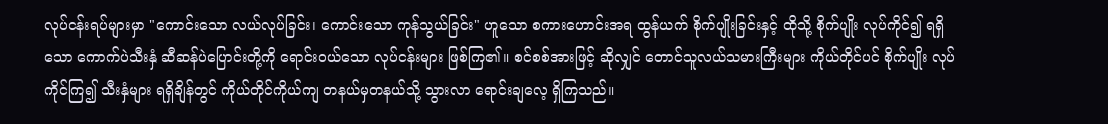လုပ်ငန်းရပ်များမှာ "ကောင်းသော လယ်လုပ်ခြင်း၊ ကောင်းသော ကုန်သွယ်ခြင်း" ဟူသော စကားဟောင်းအရ ထွန်ယက် စိုက်ပျိုးခြင်းနှင့် ထိုသို့ စိုက်ပျိုး လုပ်ကိုင်၍ ရရှိသော ကောက်ပဲသီးနှံ ဆီဆန်ပဲပြောင်းတို့ကို ရောင်းဝယ်သော လုပ်ငန်းများ ဖြစ်ကြ၏။ စင်စစ်အားဖြင့် ဆိုလျှင် တောင်သူလယ်သမားကြီးများ ကိုယ်တိုင်ပင် စိုက်ပျိုး လုပ်ကိုင်ကြ၍ သီးနှံများ ရရှိချိန်တွင် ကိုယ်တိုင်ကိုယ်ကျ တနယ်မှတနယ်သို့ သွားလာ ရောင်းချလေ့ ရှိကြသည်။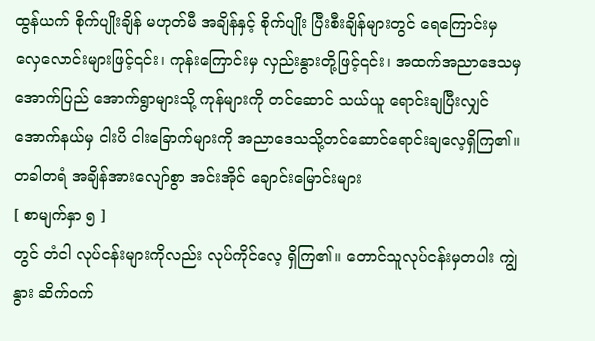ထွန်ယက် စိုက်ပျိုးချိန် မဟုတ်မီ အချိန်နှင့် စိုက်ပျိုး ပြီးစီးချိန်များတွင် ရေကြောင်းမှ လှေလောင်းများဖြင့်၎င်း၊ ကုန်းကြောင်းမှ လှည်းနွားတို့ဖြင့်၎င်း၊ အထက်အညာဒေသမှ အောက်ပြည် အောက်ရွာများသို့ ကုန်များကို တင်ဆောင် သယ်ယူ ရောင်းချပြီးလျှင် အောက်နယ်မှ ငါးပိ ငါးခြောက်များကို အညာဒေသသို့တင်ဆောင်ရောင်းချလေ့ရှိကြ၏။
တခါတရံ အချိန်အားလျော်စွာ အင်းအိုင် ချောင်းမြောင်းများ
[ စာမျက်နှာ ၅ ]
တွင် တံငါ လုပ်ငန်းများကိုလည်း လုပ်ကိုင်လေ့ ရှိကြ၏။ တောင်သူလုပ်ငန်းမှတပါး ကျွဲနွား ဆိက်ဝက်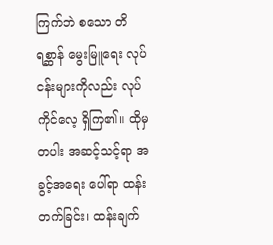ကြက်ဘဲ စသော တိရစ္ဆာန် မွေးမြူရေး လုပ်ငန်းများကိုလည်း လုပ်ကိုင်လေ့ ရှိကြ၏။ ထိုမှတပါး အဆင့်သင့်ရာ အခွင့်အရေး ပေါ်ရာ ထန်းတက်ခြင်း၊ ထန်းချက်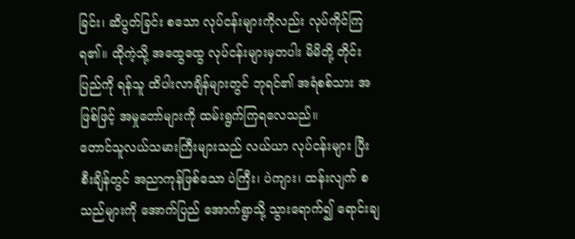ခြင်း၊ ဆိပွတ်ခြင်း စသော လုပ်ငန်းများကိုလည်း လုပ်ကိုင်ကြရ၏။ ထိုကဲ့သို့ အထွေထွေ လုပ်ငန်းများမှတပါး မိမိတို့ တိုင်းပြည်ကို ရန်သူ ထိပါးလာချိန်များတွင် ဘုရင်၏ အရံစစ်သား အဖြစ်ဖြင့် အမှုတော်များကို ထမ်းရွက်ကြရလေသည်။
တောင်သူလယ်သမားကြီးများသည် လယ်ယာ လုပ်ငန်းများ ပြီးစီးချိန်တွင် အညာကုန်ဖြစ်သော ပဲကြီး၊ ပဲကျား၊ ထန်းလျက် စသည်များကို အောက်ပြည် အောက်ရွာသို့ သွားရောက်၍ ရောင်းချ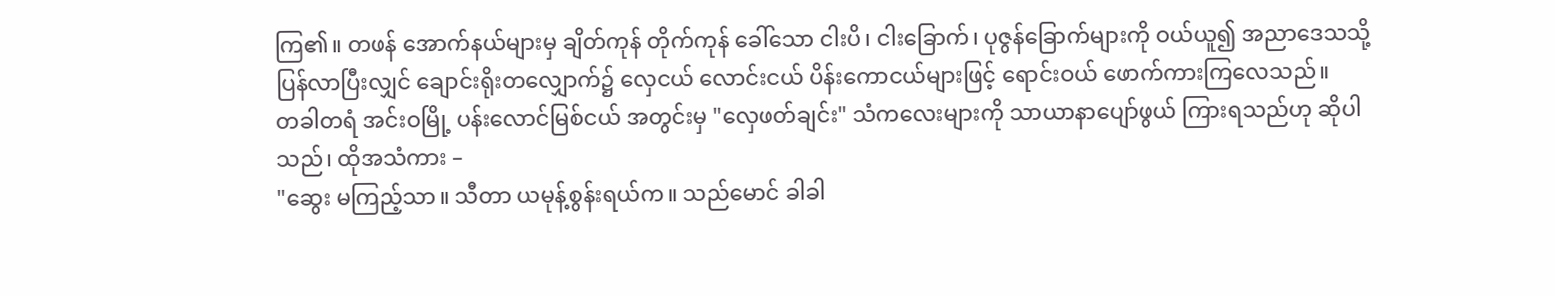ကြ၏။ တဖန် အောက်နယ်များမှ ချိတ်ကုန် တိုက်ကုန် ခေါ်သော ငါးပိ၊ ငါးခြောက်၊ ပုဇွန်ခြောက်များကို ဝယ်ယူ၍ အညာဒေသသို့ ပြန်လာပြီးလျှင် ချောင်းရိုးတလျှောက်၌ လှေငယ် လောင်းငယ် ပိန်းကောငယ်များဖြင့် ရောင်းဝယ် ဖောက်ကားကြလေသည်။
တခါတရံ အင်းဝမြို့ ပန်းလောင်မြစ်ငယ် အတွင်းမှ "လှေဖတ်ချင်း" သံကလေးများကို သာယာနာပျော်ဖွယ် ကြားရသည်ဟု ဆိုပါသည်၊ ထိုအသံကား –
"ဆွေး မကြည့်သာ။ သီတာ ယမုန့်စွန်းရယ်က။ သည်မောင် ခါခါ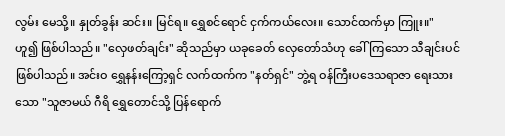လွမ်း မေသို့။ နှုတ်ခွန်း ဆင်း။ မြင်ရ။ ရွှေစင်ရောင် ငှက်ကယ်လေး။ သောင်ထက်မှာ ကြူး။"
ဟူ၍ ဖြစ်ပါသည်။ "လှေဖတ်ချင်း" ဆိုသည်မှာ ယခုခေတ် လှေတော်သံဟု ခေါ်ကြသော သီချင်းပင် ဖြစ်ပါသည်။ အင်းဝ ရွှေနန်းကြော့ရှင် လက်ထက်က "နတ်ရှင်" ဘွဲ့ရ ဝန်ကြီးပဒေသရာဇာ ရေးသားသော "သူဇာမယ် ဂီရိ ရွှေတောင်သို့ ပြန်ရောက်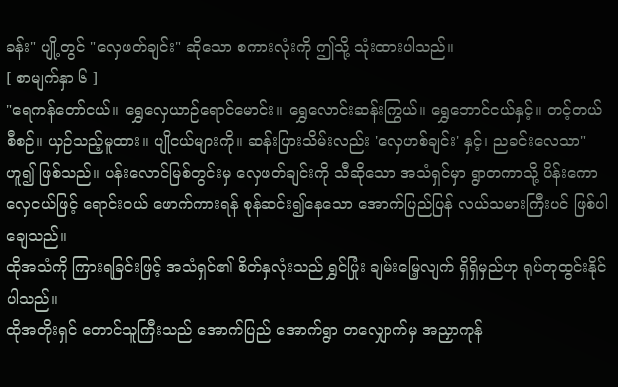ခန်း" ပျို့တွင် "လှေဖတ်ချင်း" ဆိုသော စကားလုံးကို ဤသို့ သုံးထားပါသည်။
[ စာမျက်နှာ ၆ ]
"ရေကန်တော်ငယ်။ ရွှေလှေယာဉ်ရောင်မောင်း။ ရွှေလောင်းဆန်းကြွယ်။ ရွှေဘောင်ငယ်နှင့်။ တင့်တယ်စီစဉ်။ ယှဉ်သည့်မူထား။ ပျိုငယ်များကို။ ဆန်းပြားသိမ်းလည်း 'လှေဟစ်ချင်း' နှင့်၊ ညခင်းလေသာ"
ဟူ၍ ဖြစ်သည်။ ပန်းလောင်မြစ်တွင်းမှ လှေဖတ်ချင်းကို သီဆိုသော အသံရှင်မှာ ရွာတကာသို့ ပိန်းကော လှေငယ်ဖြင့် ရောင်းဝယ် ဖောက်ကားရန် စုန်ဆင်း၍နေသော အောက်ပြည်ပြန် လယ်သမားကြီးပင် ဖြစ်ပါချေသည်။
ထိုအသံကို ကြားရခြင်းဖြင့် အသံရှင်၏ စိတ်နှလုံးသည် ရွှင်ပြုံး ချမ်းမြေ့လျက် ရှိရှိမှည်ဟု ရုပ်တုထွင်းနိုင်ပါသည်။
ထိုအတိုးရှင် တောင်သူကြီးသည် အောက်ပြည် အောက်ရွာ တလျှောက်မှ အညှာကုန်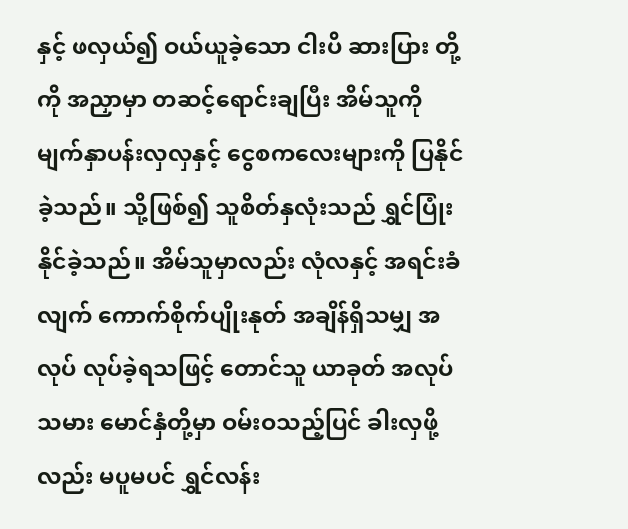နှင့် ဖလှယ်၍ ဝယ်ယူခဲ့သော ငါးပိ ဆားပြား တို့ကို အညှာမှာ တဆင့်ရောင်းချပြီး အိမ်သူကို မျက်နှာပန်းလှလှနှင့် ငွေစကလေးများကို ပြနိုင်ခဲ့သည်။ သို့ဖြစ်၍ သူစိတ်နှလုံးသည် ရွှင်ပြုံးနိုင်ခဲ့သည်။ အိမ်သူမှာလည်း လုံလနှင့် အရင်းခံလျက် ကောက်စိုက်ပျိုးနုတ် အချိန်ရှိသမျှ အလုပ် လုပ်ခဲ့ရသဖြင့် တောင်သူ ယာခုတ် အလုပ်သမား မောင်နှံတို့မှာ ဝမ်းဝသည့်ပြင် ခါးလှဖို့လည်း မပူမပင် ရွှင်လန်း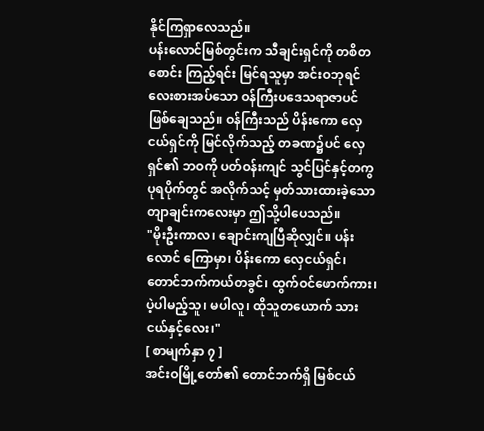နိုင်ကြရှာလေသည်။
ပန်းလောင်မြစ်တွင်းက သီချင်းရှင်ကို တစိတစောင်း ကြည့်ရင်း မြင်ရသူမှာ အင်းဝဘုရင် လေးစားအပ်သော ဝန်ကြီးပဒေသရာဇာပင် ဖြစ်ချေသည်။ ဝန်ကြီးသည် ပိန်းကော လှေငယ်ရှင်ကို မြင်လိုက်သည့် တခဏ၌ပင် လှေရှင်၏ ဘဝကို ပတ်ဝန်းကျင် သွင်ပြင်နှင့်တကွ ပုရပိုက်တွင် အလိုက်သင့် မှတ်သားထားခဲ့သော တျာချင်းကလေးမှာ ဤသို့ပါပေသည်။
"မိုးဦးကာလ၊ ချောင်းကျပြီဆိုလျှင်။ ပန်းလောင် ကြောမှာ၊ ပိန်းကော လှေငယ်ရှင်၊ တောင်ဘက်ကယ်တခွင်၊ ထွက်ဝင်ဖောက်ကား၊ ပဲ့ပါမည့်သူ၊ မပါလူ၊ ထိုသူတယောက် သားငယ်နှင့်လေး၊"
[ စာမျက်နှာ ၇ ]
အင်းဝမြို့တော်၏ တောင်ဘက်ရှိ မြစ်ငယ်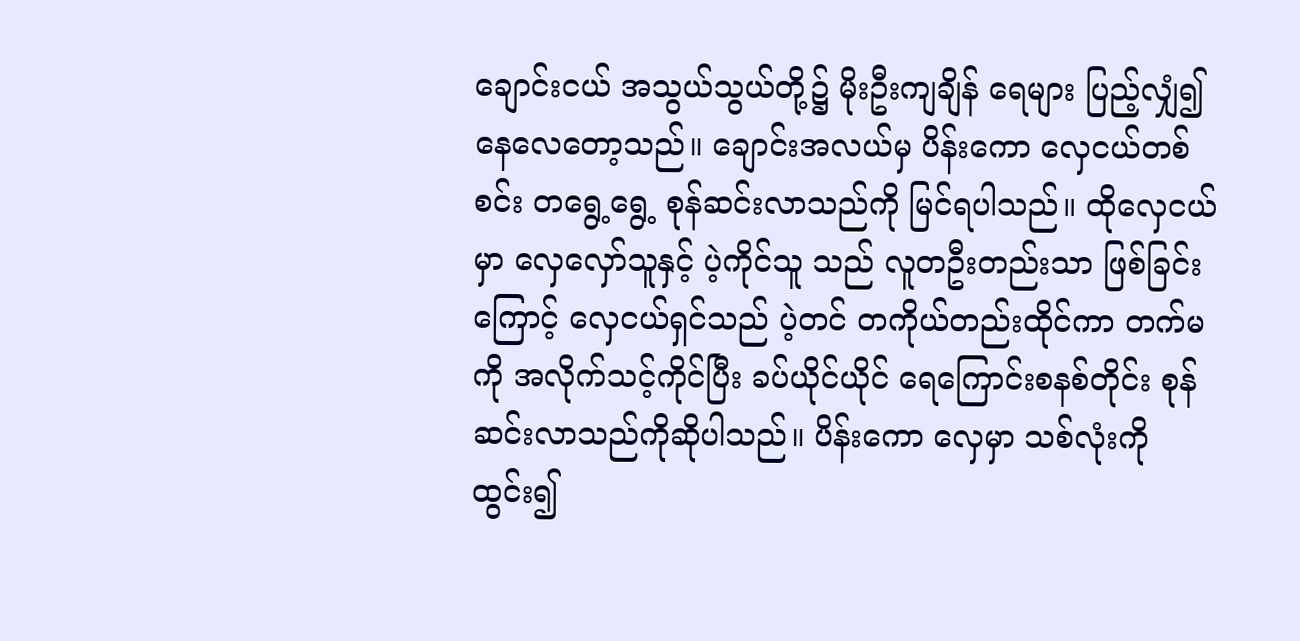ချောင်းငယ် အသွယ်သွယ်တို့၌ မိုးဦးကျချိန် ရေများ ပြည့်လျှံ၍ နေလေတော့သည်။ ချောင်းအလယ်မှ ပိန်းကော လှေငယ်တစ်စင်း တရွေ့ရွေ့ စုန်ဆင်းလာသည်ကို မြင်ရပါသည်။ ထိုလှေငယ်မှာ လှေလှော်သူနှင့် ပဲ့ကိုင်သူ သည် လူတဦးတည်းသာ ဖြစ်ခြင်းကြောင့် လှေငယ်ရှင်သည် ပဲ့တင် တကိုယ်တည်းထိုင်ကာ တက်မကို အလိုက်သင့်ကိုင်ပြီး ခပ်ယိုင်ယိုင် ရေကြောင်းစနစ်တိုင်း စုန်ဆင်းလာသည်ကိုဆိုပါသည်။ ပိန်းကော လှေမှာ သစ်လုံးကိုထွင်း၍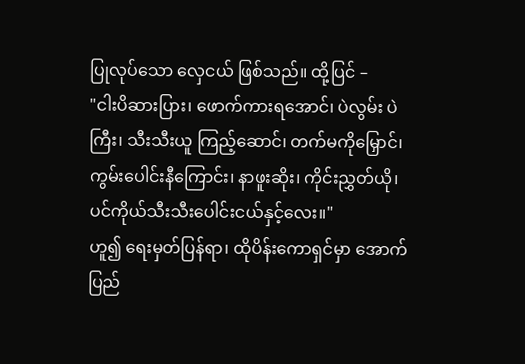ပြုလုပ်သော လှေငယ် ဖြစ်သည်။ ထို့ပြင် –
"ငါးပိဆားပြား၊ ဖောက်ကားရအောင်၊ ပဲလွမ်း ပဲကြီး၊ သီးသီးယူ ကြည့်ဆောင်၊ တက်မကိုမြှောင်၊ ကွမ်းပေါင်းနီကြောင်း၊ နာဖူးဆိုး၊ ကိုင်းညွှတ်ယို၊ ပင်ကိုယ်သီးသီးပေါင်းငယ်နှင့်လေး။"
ဟူ၍ ရေးမှတ်ပြန်ရာ၊ ထိုပိန်းကောရှင်မှာ အောက်ပြည်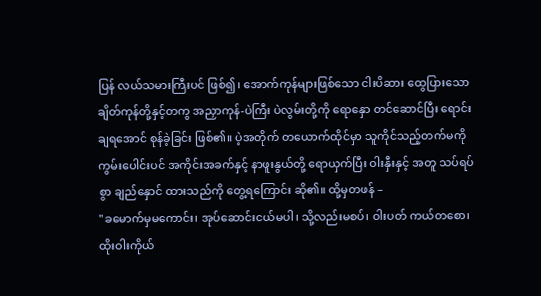ပြန် လယ်သမားကြီးပင် ဖြစ်၍၊ အောက်ကုန်များဖြစ်သော ငါးပိဆား ထွေပြားသော ချိတ်ကုန်တို့နှင့်တကွ အညှာကုန်-ပဲကြီး ပဲလွမ်းတို့ကို ရောနှော တင်ဆောင်ပြီး ရောင်းချရအောင် စုန်ခဲ့ခြင်း ဖြစ်၏။ ပဲ့အတိုက် တယောက်ထိုင်မှာ သူကိုင်သည့်တက်မကို ကွမ်းပေါင်းပင် အကိုင်းအခက်နှင့် နာဖူးနွယ်တို့ ရောယှက်ပြီး ဝါးနှီးနှင့် အတူ သပ်ရပ်စွာ ချည်နှောင် ထားသည်ကို တွေ့ရကြောင်း ဆို၏။ ထို့မှတဖန် –
"ခမောက်မှမကောင်း၊ အုပ်ဆောင်းငယ်မပါ၊ သို့လည်းမစပ်၊ ဝါးပတ် ကယ်တစော၊ ထိုးဝါးကိုယ်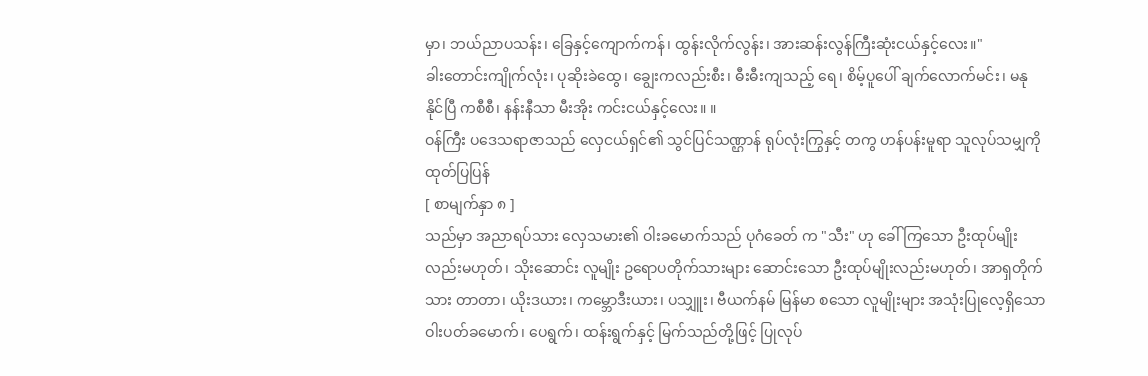မှာ၊ ဘယ်ညာပသန်း၊ ခြေနှင့်ကျောက်ကန်၊ ထွန်းလိုက်လွန်း၊ အားဆန်းလွန်ကြီးဆုံးငယ်နှင့်လေး။"
ခါးတောင်းကျိုက်လုံး၊ ပုဆိုးခဲထွေ၊ ချွေးကလည်းစီး၊ ဓီးဓီးကျသည့် ရေ၊ စိမ့်ပူပေါ် ချက်လောက်မင်း၊ မနုနိုင်ပြီ ကစီစီ၊ နန်းနီသာ မီးအိုး ကင်းငယ်နှင့်လေး။ ။
ဝန်ကြီး ပဒေသရာဇာသည် လှေငယ်ရှင်၏ သွင်ပြင်သဏ္ဌာန် ရုပ်လုံးကြွနှင့် တကွ ဟန်ပန်းမူရာ သူလုပ်သမျှကို ထုတ်ပြပြန်
[ စာမျက်နှာ ၈ ]
သည်မှာ အညာရပ်သား လှေသမား၏ ဝါးခမောက်သည် ပုဂံခေတ် က "သီး" ဟု ခေါ်ကြသော ဦးထုပ်မျိုးလည်းမဟုတ်၊ သိုးဆောင်း လူမျိုး ဥရောပတိုက်သားများ ဆောင်းသော ဦးထုပ်မျိုးလည်းမဟုတ်၊ အာရှတိုက်သား တာတာ၊ ယိုးဒယား၊ ကမ္ဘောဒီးယား၊ ပသျှူး၊ ဗီယက်နမ် မြန်မာ စသော လူမျိုးများ အသုံးပြုလေ့ရှိသော ဝါးပတ်ခမောက်၊ ပေရွက်၊ ထန်းရွက်နှင့် မြက်သည်တို့ဖြင့် ပြုလုပ်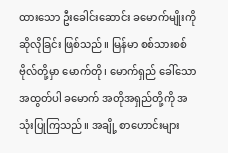ထားသော ဦးခေါင်းဆောင်း ခမောက်မျိုးကို ဆိုလိုခြင်း ဖြစ်သည်။ မြန်မာ စစ်သားစစ်ဗိုလ်တို့မှာ မောက်တို၊ မောက်ရှည် ခေါ်သော အထွတ်ပါ ခမောက် အတိုအရှည်တို့ကို အသုံးပြုကြသည်။ အချို့ စာဟောင်းများ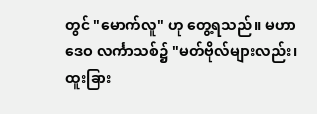တွင် "မောက်လူ" ဟု တွေ့ရသည်။ မဟာဒေဝ လင်္ကာသစ်၌ "မတ်ဗိုလ်များလည်း၊ ထူးခြား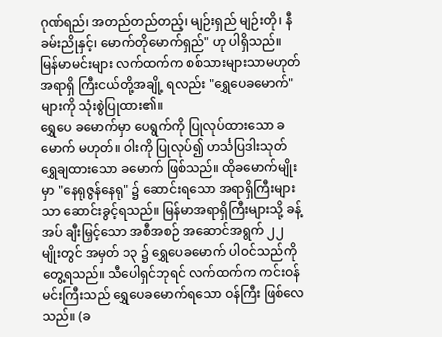ဂုဏ်ရည်၊ အတည်တည်တည့်၊ မျဉ်းရှည် မျဉ်းတို၊ နီခမ်းညိုနှင့်၊ မောက်တိုမောက်ရှည်" ဟု ပါရှိသည်။ မြန်မာမင်းများ လက်ထက်က စစ်သားများသာမဟုတ် အရာရှိ ကြီးငယ်တို့အချို့ ရလည်း "ရွှေပေခမောက်" များကို သုံးစွဲပြုထား၏။
ရွှေပေ ခမောက်မှာ ပေရွက်ကို ပြုလုပ်ထားသော ခမောက် မဟုတ်။ ဝါးကို ပြုလုပ်၍ ဟင်္သပြဒါးသုတ် ရွှေချထားသော ခမောက် ဖြစ်သည်။ ထိုခမောက်မျိုးမှာ "နေရုဇွန်နေရု" ၌ ဆောင်းရသော အရာရှိကြီးများသာ ဆောင်းခွင့်ရသည်။ မြန်မာအရာရှိကြီးများသို့ ခန့်အပ် ချီးမြှင့်သော အစီအစဉ် အဆောင်အရွက် ၂၂ မျိုးတွင် အမှတ် ၁၃ ၌ ရွှေပေခမောက် ပါဝင်သည်ကို တွေ့ရသည်။ သီပေါရှင်ဘုရင် လက်ထက်က ကင်းဝန်မင်းကြီးသည် ရွှေပေခမောက်ရသော ဝန်ကြီး ဖြစ်လေသည်။ (ခ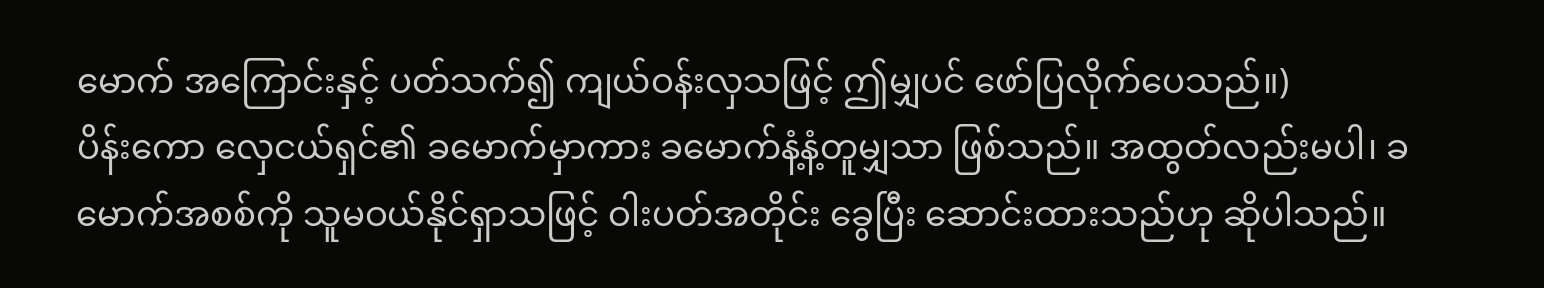မောက် အကြောင်းနှင့် ပတ်သက်၍ ကျယ်ဝန်းလှသဖြင့် ဤမျှပင် ဖော်ပြလိုက်ပေသည်။)
ပိန်းကော လှေငယ်ရှင်၏ ခမောက်မှာကား ခမောက်နံ့နံ့တူမျှသာ ဖြစ်သည်။ အထွတ်လည်းမပါ၊ ခမောက်အစစ်ကို သူမဝယ်နိုင်ရှာသဖြင့် ဝါးပတ်အတိုင်း ခွေပြီး ဆောင်းထားသည်ဟု ဆိုပါသည်။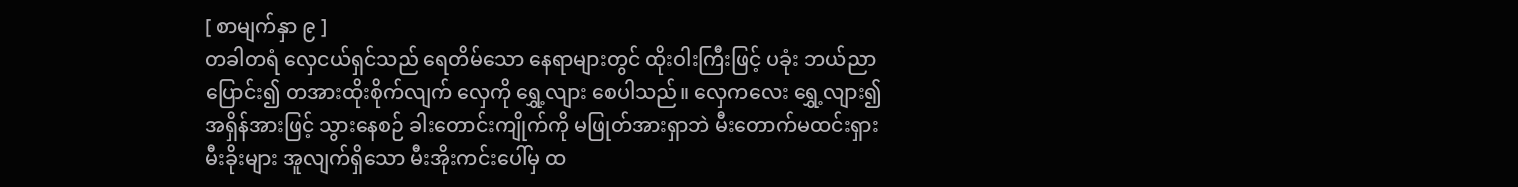[ စာမျက်နှာ ၉ ]
တခါတရံ လှေငယ်ရှင်သည် ရေတိမ်သော နေရာများတွင် ထိုးဝါးကြီးဖြင့် ပခုံး ဘယ်ညာ ပြောင်း၍ တအားထိုးစိုက်လျက် လှေကို ရွှေ့လျား စေပါသည်။ လှေကလေး ရွှေ့လျား၍ အရှိန်အားဖြင့် သွားနေစဉ် ခါးတောင်းကျိုက်ကို မဖြုတ်အားရှာဘဲ မီးတောက်မထင်းရှား မီးခိုးများ အူလျက်ရှိသော မီးအိုးကင်းပေါ်မှ ထ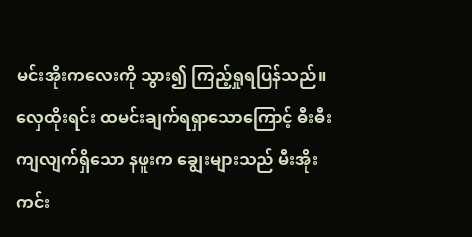မင်းအိုးကလေးကို သွား၍ ကြည့်ရှုရပြန်သည်။
လှေထိုးရင်း ထမင်းချက်ရရှာသောကြောင့် ဓီးဓီးကျလျက်ရှိသော နဖူးက ချွေးများသည် မီးအိုးကင်း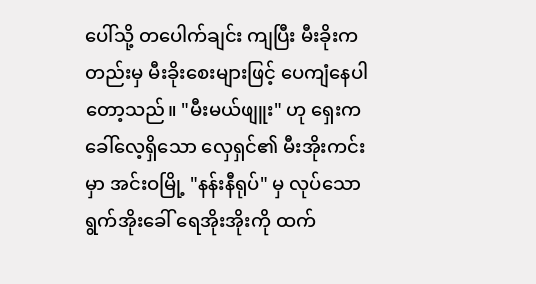ပေါ်သို့ တပေါက်ချင်း ကျပြီး မီးခိုးကတည်းမှ မီးခိုးစေးများဖြင့် ပေကျံနေပါတော့သည်။ "မီးမယ်ဖျူး" ဟု ရှေးက ခေါ်လေ့ရှိသော လှေရှင်၏ မီးအိုးကင်းမှာ အင်းဝမြို့ "နန်းနီရုပ်" မှ လုပ်သော ရွက်အိုးခေါ် ရေအိုးအိုးကို ထက်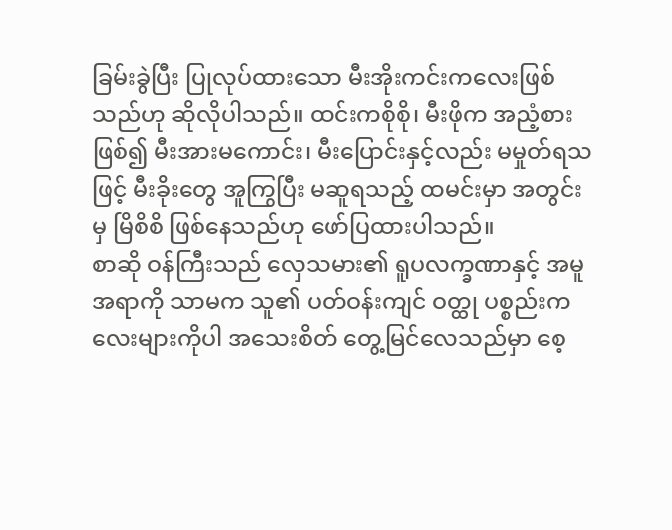ခြမ်းခွဲပြီး ပြုလုပ်ထားသော မီးအိုးကင်းကလေးဖြစ်သည်ဟု ဆိုလိုပါသည်။ ထင်းကစိုစို၊ မီးဖိုက အညံ့စားဖြစ်၍ မီးအားမကောင်း၊ မီးပြောင်းနှင့်လည်း မမှုတ်ရသဖြင့် မီးခိုးတွေ အူကြွပြီး မဆူရသည့် ထမင်းမှာ အတွင်းမှ မြိစိစိ ဖြစ်နေသည်ဟု ဖော်ပြထားပါသည်။
စာဆို ဝန်ကြီးသည် လှေသမား၏ ရူပလက္ခဏာနှင့် အမူအရာကို သာမက သူ၏ ပတ်ဝန်းကျင် ဝတ္ထု ပစ္စည်းကလေးများကိုပါ အသေးစိတ် တွေ့မြင်လေသည်မှာ စေ့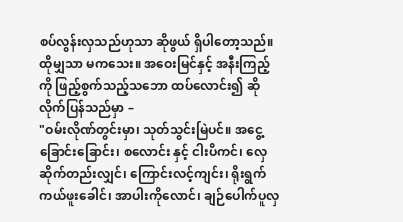စပ်လွန်းလှသည်ဟုသာ ဆိုဖွယ် ရှိပါတော့သည်။ ထိုမျှသာ မကသေး။ အဝေးမြင်နှင့် အနီးကြည့်ကို ဖြည့်စွက်သည့်သဘော ထပ်လောင်း၍ ဆိုလိုက်ပြန်သည်မှာ –
"ဝမ်းလိုဏ်တွင်းမှာ၊ သုတ်သွင်းမြဲပင်။ အငွေ့ခြောင်းခြောင်း၊ စလောင်း နှင့် ငါးပိကင်၊ လှေဆိုက်တည်းလျှင်၊ ကြောင်းလင့်ကျင်း၊ ရိုးရွက်ကယ်ဖူးခေါင်၊ အာပါးကိုလောင်၊ ချဉ်ပေါက်ပူလှ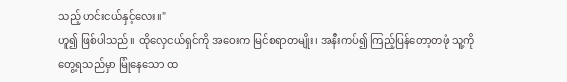သည့် ဟင်းငယ်နှင့်လေး။"
ဟူ၍ ဖြစ်ပါသည်။ ထိုလှေငယ်ရှင်ကို အဝေးက မြင်စရာတမျိုး၊ အနီးကပ်၍ ကြည့်ပြန်တော့တဖုံ သူ့ကိုတွေ့ရသည်မှာ မြုံနေသော ထ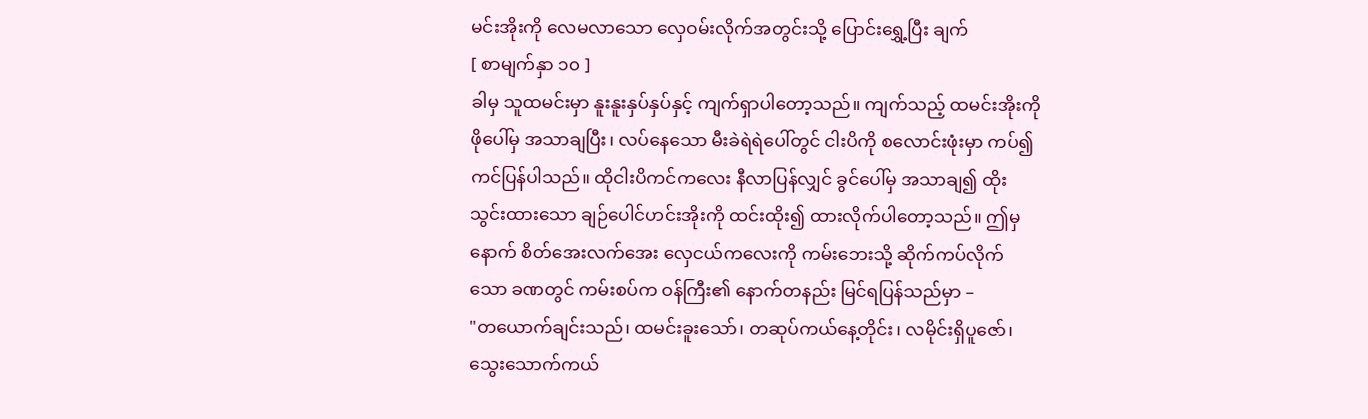မင်းအိုးကို လေမလာသော လှေဝမ်းလိုက်အတွင်းသို့ ပြောင်းရွှေ့ပြီး ချက်
[ စာမျက်နှာ ၁၀ ]
ခါမှ သူထမင်းမှာ နူးနူးနှပ်နှပ်နှင့် ကျက်ရှာပါတော့သည်။ ကျက်သည့် ထမင်းအိုးကို ဖိုပေါ်မှ အသာချပြီး၊ လပ်နေသော မီးခဲရဲရဲပေါ်တွင် ငါးပိကို စလောင်းဖုံးမှာ ကပ်၍ ကင်ပြန်ပါသည်။ ထိုငါးပိကင်ကလေး နီလာပြန်လျှင် ခွင်ပေါ်မှ အသာချ၍ ထိုးသွင်းထားသော ချဉ်ပေါင်ဟင်းအိုးကို ထင်းထိုး၍ ထားလိုက်ပါတော့သည်။ ဤမှနောက် စိတ်အေးလက်အေး လှေငယ်ကလေးကို ကမ်းဘေးသို့ ဆိုက်ကပ်လိုက်သော ခဏတွင် ကမ်းစပ်က ဝန်ကြီး၏ နောက်တနည်း မြင်ရပြန်သည်မှာ –
"တယောက်ချင်းသည်၊ ထမင်းခူးသော်၊ တဆုပ်ကယ်နေ့တိုင်း၊ လမိုင်းရှိပူဇော်၊ သွေးသောက်ကယ်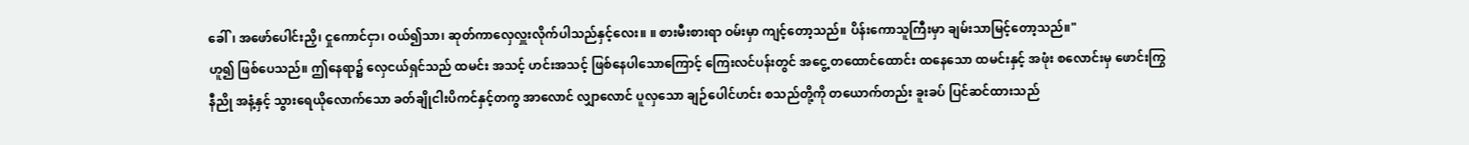ခေါ်၊ အဖော်ပေါင်းညှိ၊ ငှုကောင်ငှာ၊ ဝယ်၍သာ၊ ဆုတ်ကာလှေလှူးလိုက်ပါသည်နှင့်လေး။ ။ စားမီးစားရာ ဝမ်းမှာ ကျင့်တော့သည်။ ပိန်းကောသူကြီးမှာ ချမ်းသာမြင့်တော့သည်။"
ဟူ၍ ဖြစ်ပေသည်။ ဤနေရာ၌ လှေငယ်ရှင်သည် ထမင်း အသင့် ဟင်းအသင့် ဖြစ်နေပါသောကြောင့် ကြေးလင်ပန်းတွင် အငွေ့ တထောင်ထောင်း ထနေသော ထမင်းနှင့် အဖုံး စလောင်းမှ ဖောင်းကြွ နီညို အနံ့နှင့် သွားရေယိုလောက်သော ခတ်ချိုငါးပိကင်နှင့်တကွ အာလောင် လျှာလောင် ပူလှသော ချဉ်ပေါင်ဟင်း စသည်တို့ကို တယောက်တည်း ခူးခပ် ပြင်ဆင်ထားသည်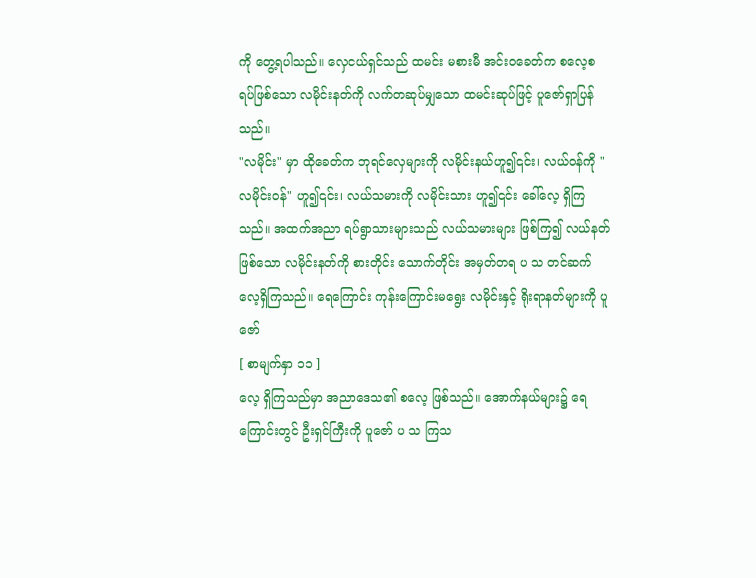ကို တွေ့ရပါသည်။ လှေငယ်ရှင်သည် ထမင်း မစားမီ အင်းဝခေတ်က စလေ့စရပ်ဖြစ်သော လမိုင်းနတ်ကို လက်တဆုပ်မျှသော ထမင်းဆုပ်ဖြင့် ပူဇော်ရှာပြန်သည်။
"လမိုင်း" မှာ ထိုခေတ်က ဘုရင်လှေများကို လမိုင်းနယ်ဟူ၍၎င်း၊ လယ်ဝန်ကို "လမိုင်းဝန်" ဟူ၍၎င်း၊ လယ်သမားကို လမိုင်းသား ဟူ၍၎င်း ခေါ်လေ့ ရှိကြသည်။ အထက်အညာ ရပ်ရွာသားများသည် လယ်သမားများ ဖြစ်ကြ၍ လယ်နတ်ဖြစ်သော လမိုင်းနတ်ကို စားတိုင်း သောက်တိုင်း အမှတ်တရ ပ သ တင်ဆက်လေ့ရှိကြသည်။ ရေကြောင်း ကုန်းကြောင်းမရွေး လမိုင်းနှင့် ရိုးရာနတ်များကို ပူဇော်
[ စာမျက်နှာ ၁၁ ]
လေ့ ရှိကြသည်မှာ အညာဒေသ၏ စလေ့ ဖြစ်သည်။ အောက်နယ်များ၌ ရေကြောင်းတွင် ဦးရှင်ကြီးကို ပူဇော် ပ သ ကြသ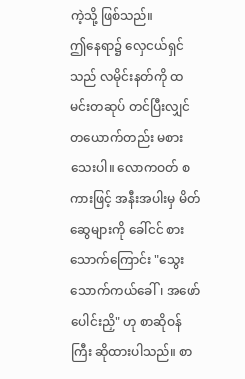ကဲ့သို့ ဖြစ်သည်။
ဤနေရာ၌ လှေငယ်ရှင်သည် လမိုင်းနတ်ကို ထမင်းတဆုပ် တင်ပြီးလျှင် တယောက်တည်း မစားသေးပါ။ လောကဝတ် စကားဖြင့် အနီးအပါးမှ မိတ်ဆွေများကို ခေါ်ငင် စားသောက်ကြောင်း "သွေးသောက်ကယ်ခေါ်၊ အဖော်ပေါင်းညှိ" ဟု စာဆိုဝန်ကြီး ဆိုထားပါသည်။ စာ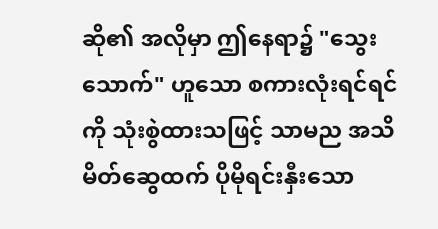ဆို၏ အလိုမှာ ဤနေရာ၌ "သွေးသောက်" ဟူသော စကားလုံးရင်ရင်ကို သုံးစွဲထားသဖြင့် သာမည အသိမိတ်ဆွေထက် ပိုမိုရင်းနှီးသော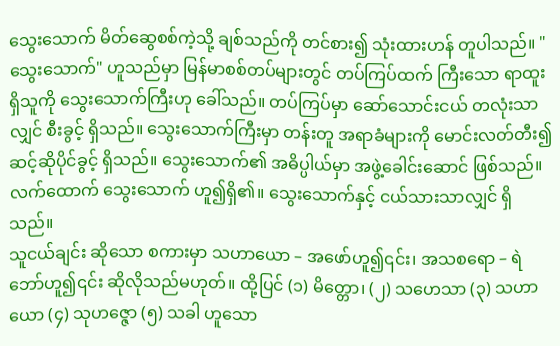သွေးသောက် မိတ်ဆွေစစ်ကဲ့သို့ ချစ်သည်ကို တင်စား၍ သုံးထားဟန် တူပါသည်။ "သွေးသောက်" ဟူသည်မှာ မြန်မာစစ်တပ်များတွင် တပ်ကြပ်ထက် ကြီးသော ရာထူးရှိသူကို သွေးသောက်ကြီးဟု ခေါ်သည်။ တပ်ကြပ်မှာ ဆော်သောင်းငယ် တလုံးသာလျှင် စီးခွင့် ရှိသည်။ သွေးသောက်ကြီးမှာ တန်းတူ အရာခံများကို မောင်းလတ်တီး၍ ဆင့်ဆိုပိုင်ခွင့် ရှိသည်။ သွေးသောက်၏ အဓိပ္ပါယ်မှာ အဖွဲ့ခေါင်းဆောင် ဖြစ်သည်။ လက်ထောက် သွေးသောက် ဟူ၍ရှိ၏။ သွေးသောက်နှင့် ငယ်သားသာလျှင် ရှိသည်။
သူငယ်ချင်း ဆိုသော စကားမှာ သဟာယော – အဖော်ဟူ၍၎င်း၊ အသစရော – ရဲဘော်ဟူ၍၎င်း ဆိုလိုသည်မဟုတ်။ ထို့ပြင် (၁) မိတ္တော၊ (၂) သဟေသာ (၃) သဟာယော (၄) သုဟဇ္ဇော (၅) သခါ ဟူသော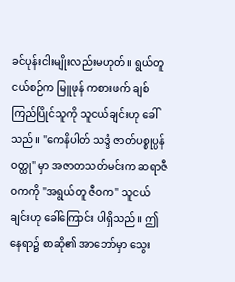ခင်ပုန်းငါးမျိုးလည်းမဟုတ်။ ရွယ်တူ ငယ်စဉ်က မြူဖုန် ကစားဖက် ချစ်ကြည်ပြိုင်သူကို သူငယ်ချင်းဟု ခေါ်သည်။ "ကေနိပါတ် သဒ္ဒံ ဇာတ်ပစ္စုပ္ပန်ဝတ္ထု" မှာ အဇာတသတ်မင်းက ဆရာဇီဝကကို "အရွယ်တူ ဇီဝက" သူငယ်ချင်းဟု ခေါ်ကြောင်း ပါရှိသည်။ ဤနေရာ၌ စာဆို၏ အာဘော်မှာ သွေး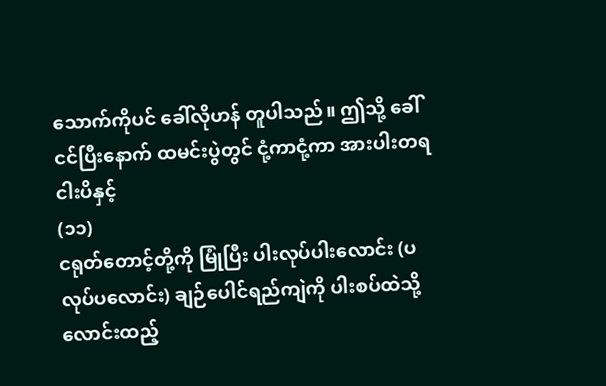သောက်ကိုပင် ခေါ်လိုဟန် တူပါသည်။ ဤသို့ ခေါ်ငင်ပြီးနောက် ထမင်းပွဲတွင် ငုံ့ကာငုံ့ကာ အားပါးတရ ငါးပိနှင့်
(၁၁)
ငရုတ်တောင့်တို့ကို မြုံပြီး ပါးလုပ်ပါးလောင်း (ပလုပ်ပလောင်း) ချဉ်ပေါင်ရည်ကျဲကို ပါးစပ်ထဲသို့ လောင်းထည့်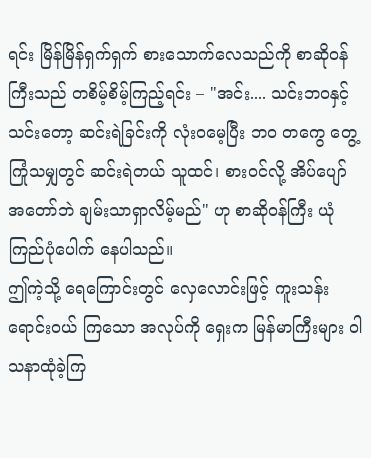ရင်း မြိန်မြိန်ရှက်ရှက် စားသောက်လေသည်ကို စာဆိုဝန်ကြီးသည် တစိမ့်စိမ့်ကြည့်ရင်း – "အင်း.... သင်းဘဝနှင့် သင်းတော့ ဆင်းရဲခြင်းကို လုံးဝမေ့ပြီး ဘဝ တကွေ တွေ့ကြုံသမျှတွင် ဆင်းရဲတယ် သူထင်၊ စားဝင်လို့ အိပ်ပျော် အတော်ဘဲ ချမ်းသာရှာလိမ့်မည်" ဟု စာဆိုဝန်ကြီး ယုံကြည်ပုံပေါက် နေပါသည်။
ဤကဲ့သို့ ရေကြောင်းတွင် လှေလောင်းဖြင့် ကူးသန်း ရောင်းဝယ် ကြသော အလုပ်ကို ရှေးက မြန်မာကြီးများ ဝါသနာထုံခဲ့ကြ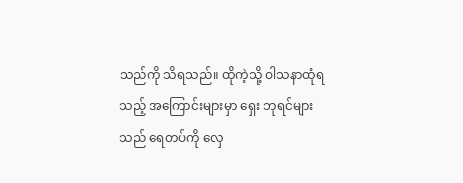သည်ကို သိရသည်။ ထိုကဲ့သို့ ဝါသနာထုံရသည့် အကြောင်းများမှာ ရှေး ဘုရင်များသည် ရေတပ်ကို လှေ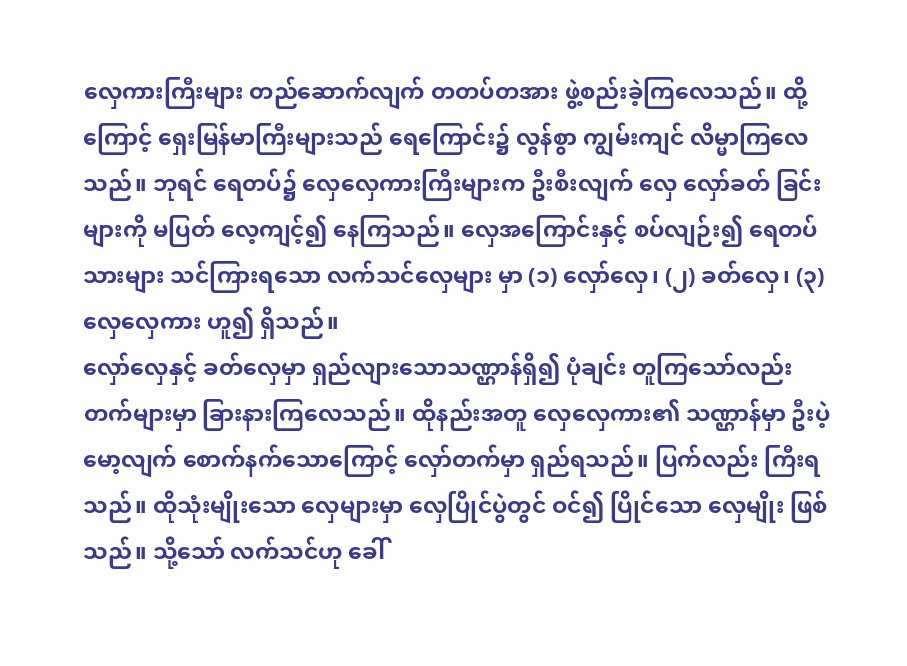လှေကားကြီးများ တည်ဆောက်လျက် တတပ်တအား ဖွဲ့စည်းခဲ့ကြလေသည်။ ထို့ကြောင့် ရှေးမြန်မာကြီးများသည် ရေကြောင်း၌ လွန်စွာ ကျွမ်းကျင် လိမ္မာကြလေသည်။ ဘုရင် ရေတပ်၌ လှေလှေကားကြီးများက ဦးစီးလျက် လှေ လှော်ခတ် ခြင်းများကို မပြတ် လေ့ကျင့်၍ နေကြသည်။ လှေအကြောင်းနှင့် စပ်လျဉ်း၍ ရေတပ်သားများ သင်ကြားရသော လက်သင်လှေများ မှာ (၁) လှော်လှေ၊ (၂) ခတ်လှေ၊ (၃) လှေလှေကား ဟူ၍ ရှိသည်။
လှော်လှေနှင့် ခတ်လှေမှာ ရှည်လျားသောသဏ္ဌာန်ရှိ၍ ပုံချင်း တူကြသော်လည်း တက်များမှာ ခြားနားကြလေသည်။ ထိုနည်းအတူ လှေလှေကား၏ သဏ္ဌာန်မှာ ဦးပဲ့မော့လျက် စောက်နက်သောကြောင့် လှော်တက်မှာ ရှည်ရသည်။ ပြက်လည်း ကြီးရသည်။ ထိုသုံးမျိုးသော လှေများမှာ လှေပြိုင်ပွဲတွင် ဝင်၍ ပြိုင်သော လှေမျိုး ဖြစ်သည်။ သို့သော် လက်သင်ဟု ခေါ်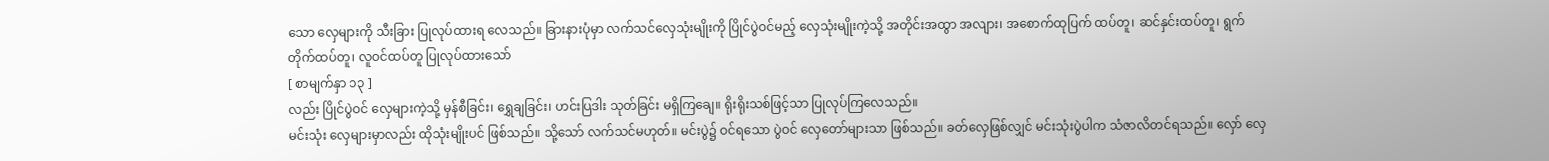သော လှေများကို သီးခြား ပြုလုပ်ထားရ လေသည်။ ခြားနားပုံမှာ လက်သင်လှေသုံးမျိုးကို ပြိုင်ပွဲဝင်မည့် လှေသုံးမျိုးကဲ့သို့ အတိုင်းအထွာ အလျား၊ အစောက်ထုပြက် ထပ်တူ၊ ဆင်နှင်းထပ်တူ၊ ရွက်တိုက်ထပ်တူ၊ လူဝင်ထပ်တူ ပြုလုပ်ထားသော်
[ စာမျက်နှာ ၁၃ ]
လည်း ပြိုင်ပွဲဝင် လှေများကဲ့သို့ မှန်စီခြင်း၊ ရွှေချခြင်း၊ ဟင်းပြဒါး သုတ်ခြင်း မရှိကြချေ။ ရိုးရိုးသစ်ဖြင့်သာ ပြုလုပ်ကြလေသည်။
မင်းသုံး လှေများမှာလည်း ထိုသုံးမျိုးပင် ဖြစ်သည်။ သို့သော် လက်သင်မဟုတ်။ မင်းပွဲ၌ ဝင်ရသော ပွဲဝင် လှေတော်များသာ ဖြစ်သည်။ ခတ်လှေဖြစ်လျှင် မင်းသုံးပွဲပါက သံဇာလိတင်ရသည်။ လှော် လှေ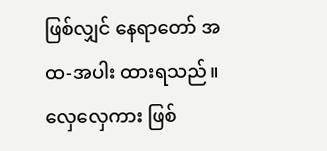ဖြစ်လျှင် နေရာတော် အထ-အပါး ထားရသည်။ လှေလှေကား ဖြစ်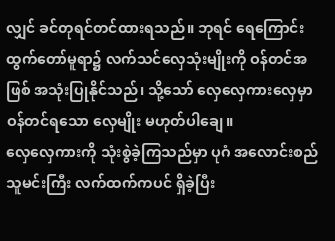လျှင် ခင်တုရင်တင်ထားရသည်။ ဘုရင် ရေကြောင်းထွက်တော်မူရာ၌ လက်သင်လှေသုံးမျိုးကို ဝန်တင်အဖြစ် အသုံးပြုနိုင်သည်၊ သို့သော် လှေလှေကားလှေမှာ ဝန်တင်ရသော လှေမျိုး မဟုတ်ပါချေ။
လှေလှေကားကို သုံးစွဲခဲ့ကြသည်မှာ ပုဂံ အလောင်းစည်သူမင်းကြီး လက်ထက်ကပင် ရှိခဲ့ပြီး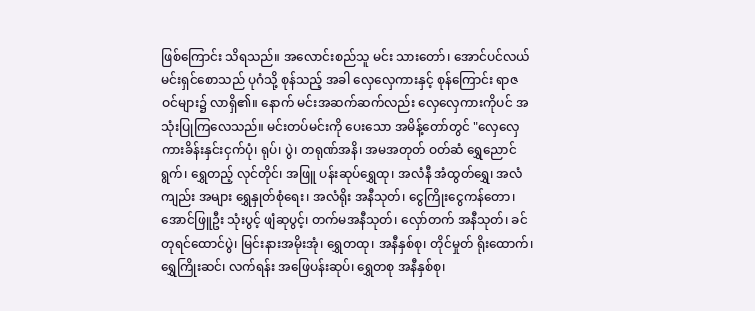ဖြစ်ကြောင်း သိရသည်။ အလောင်းစည်သူ မင်း သားတော်၊ အောင်ပင်လယ် မင်းရှင်စောသည် ပုဂံသို့ စုန်သည့် အခါ လှေလှေကားနှင့် စုန်ကြောင်း ရာဇဝင်များ၌ လာရှိ၏။ နောက် မင်းအဆက်ဆက်လည်း လှေလှေကားကိုပင် အသုံးပြုကြလေသည်။ မင်းတပ်မင်းကို ပေးသော အမိန့်တော်တွင် "လှေလှေကားခိန်းနှင်းငှက်ပုံ၊ ရုပ်၊ ပွဲ၊ တရုဏ်အနိ၊ အမအတုတ် ဝတ်ဆံ ရွှေညောင်ရွက်၊ ရွှေတည့် လုင်တိုင်၊ အဖြူ ပန်းဆုပ်ရွှေထု၊ အလံနီ အံထွတ်ရွှေ၊ အလံကျည်း အများ ရွှေနှုတ်စုံရေး၊ အလံရိုး အနီသုတ်၊ ငွေကြိုးငွေကန်တော၊ အောင်ဖြူဦး သုံးပွင့် ဖျံဆုပွင့်၊ တက်မအနီသုတ်၊ လှော်တက် အနီသုတ်၊ ခင်တုရင်ထောင်ပွဲ၊ မြင်းနားအမိုးအုံ၊ ရွှေတထု၊ အနီနှစ်စု၊ တိုင်မှုတ် ရိုးထောက်၊ ရွှေကြိုးဆင်၊ လက်ရန်း အဖြေပန်းဆုပ်၊ ရွှေတစု အနီနှစ်စု၊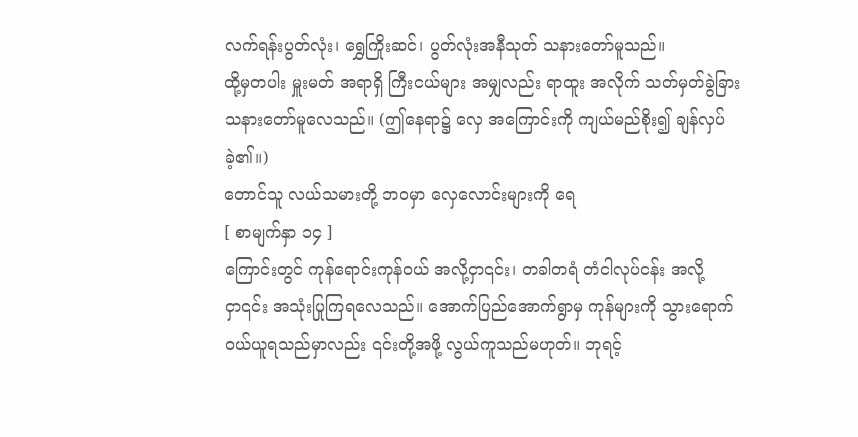လက်ရန်းပွတ်လုံး၊ ရွှေကြိုးဆင်၊ ပွတ်လုံးအနီသုတ် သနားတော်မူသည်။
ထို့မှတပါး မှူးမတ် အရာရှိ ကြီးငယ်များ အမျှလည်း ရာထူး အလိုက် သတ်မှတ်ခွဲခြား သနားတော်မူလေသည်။ (ဤနေရာ၌ လှေ အကြောင်းကို ကျယ်မည်စိုး၍ ချန်လှပ်ခဲ့၏။)
တောင်သူ လယ်သမားတို့ ဘဝမှာ လှေလောင်းများကို ရေ
[ စာမျက်နှာ ၁၄ ]
ကြောင်းတွင် ကုန်ရောင်းကုန်ဝယ် အလို့ငှာ၎င်း၊ တခါတရံ တံငါလုပ်ငန်း အလို့ငှာ၎င်း အသုံးပြုကြရလေသည်။ အောက်ပြည်အောက်ရွာမှ ကုန်များကို သွားရောက် ဝယ်ယူရသည်မှာလည်း ၎င်းတို့အဖို့ လွယ်ကူသည်မဟုတ်။ ဘုရင့်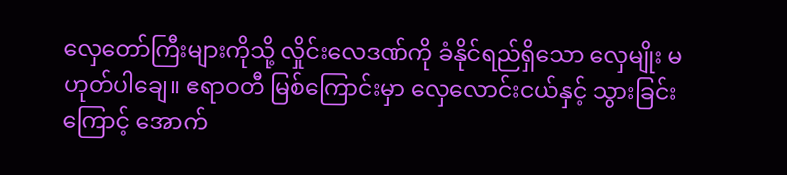လှေတော်ကြီးများကိုသို့ လှိုင်းလေဒဏ်ကို ခံနိုင်ရည်ရှိသော လှေမျိုး မဟုတ်ပါချေ။ ဧရာဝတီ မြစ်ကြောင်းမှာ လှေလောင်းငယ်နှင့် သွားခြင်းကြောင့် အောက်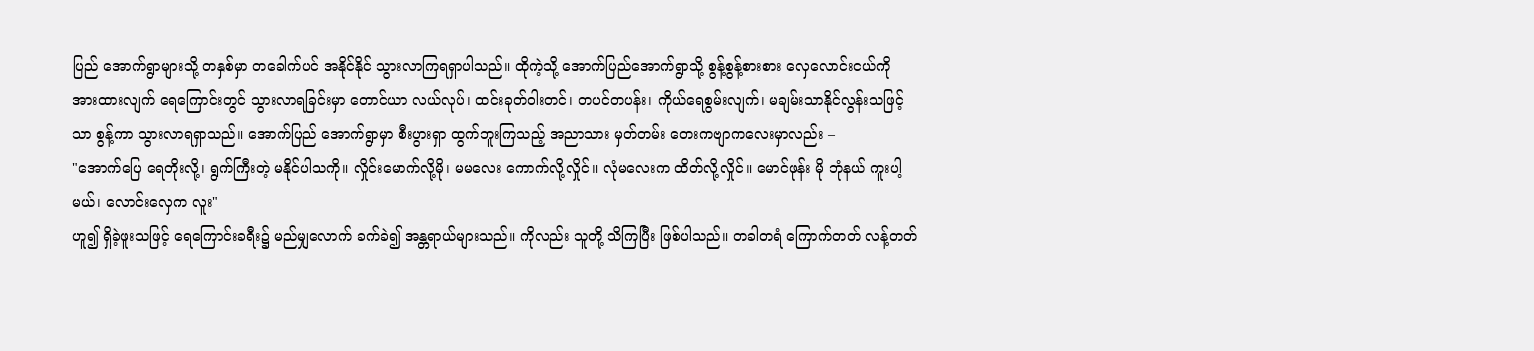ပြည် အောက်ရွာများသို့ တနှစ်မှာ တခေါက်ပင် အနိုင်နိုင် သွားလာကြရရှာပါသည်။ ထိုကဲ့သို့ အောက်ပြည်အောက်ရွာသို့ စွန့်စွန့်စားစား လှေလောင်းငယ်ကို အားထားလျက် ရေကြောင်းတွင် သွားလာရခြင်းမှာ တောင်ယာ လယ်လုပ်၊ ထင်းခုတ်ဝါးတင်၊ တပင်တပန်း၊ ကိုယ်ရေစွမ်းလျက်၊ မချမ်းသာနိုင်လွန်းသဖြင့်သာ စွန့်ကာ သွားလာရရှာသည်။ အောက်ပြည် အောက်ရွာမှာ စီးပွားရှာ ထွက်ဘူးကြသည့် အညာသား မှတ်တမ်း တေးကဗျာကလေးမှာလည်း –
"အောက်ပြေ ရေတိုးလို့၊ ရွက်ကြီးတဲ့ မနိုင်ပါသကို။ လှိုင်းမောက်လို့မို၊ မမလေး ကောက်လို့လှိုင်။ လုံမလေးက ထိတ်လို့လှိုင်။ မောင်ဖုန်း မို ဘုံနယ် ကူးပါ့မယ်၊ လောင်းလှေက လူး"
ဟူ၍ ရှိခဲ့ဖူးသဖြင့် ရေကြောင်းခရီး၌ မည်မျှလောက် ခက်ခဲ၍ အန္တရာယ်များသည်။ ကိုလည်း သူတို့ သိကြပြီး ဖြစ်ပါသည်။ တခါတရံ ကြောက်တတ် လန့်တတ်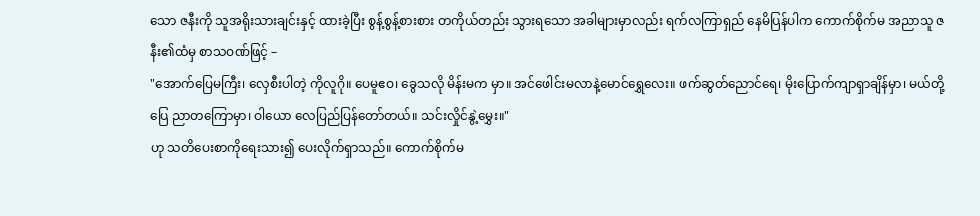သော ဇနီးကို သူအရိုးသားချင်းနှင့် ထားခဲ့ပြီး စွန့်စွန့်စားစား တကိုယ်တည်း သွားရသော အခါများမှာလည်း ရက်လကြာရှည် နေမိပြန်ပါက ကောက်စိုက်မ အညာသူ ဇနီး၏ထံမှ စာသဝဏ်ဖြင့် –
"အောက်ပြေမကြီး၊ လှေစီးပါတဲ့ ကိုလူဂို။ ပေမူဧဝ၊ ခွေသလို မိန်းမက မှာ။ အင်ဖေါင်းမလာနဲ့မောင်ရွှေလေး။ ဖက်ဆွတ်ညောင်ရေ၊ မိုးပြောက်ကျာရှာချိန်မှာ၊ မယ်တို့ပြေ ညာတကြောမှာ၊ ဝါယော လေပြည်ပြန်တော်တယ်။ သင်းလှိုင်နွဲ့မွှေး။"
ဟု သတိပေးစာကိုရေးသား၍ ပေးလိုက်ရှာသည်။ ကောက်စိုက်မ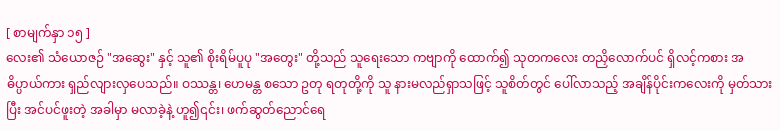[ စာမျက်နှာ ၁၅ ]
လေး၏ သံယောဇဉ် "အဆွေး" နှင့် သူ၏ စိုးရိမ်ပူပု "အတွေး" တို့သည် သူရေးသော ကဗျာကို ထောက်၍ သုတကလေး တညှိလောက်ပင် ရှိလင့်ကစား အဓိပ္ပာယ်ကား ရှည်လျားလှပေသည်။ ဝဿန္တ၊ ဟေမန္တ စသော ဥတု ရတုတို့ကို သူ နားမလည်ရှာသဖြင့် သူစိတ်တွင် ပေါ်လာသည့် အချိန်ပိုင်းကလေးကို မှတ်သားပြီး အင်ပင်ဖူးတဲ့ အခါမှာ မလာခဲ့နဲ့ ဟူ၍၎င်း၊ ဖက်ဆွတ်ညောင်ရေ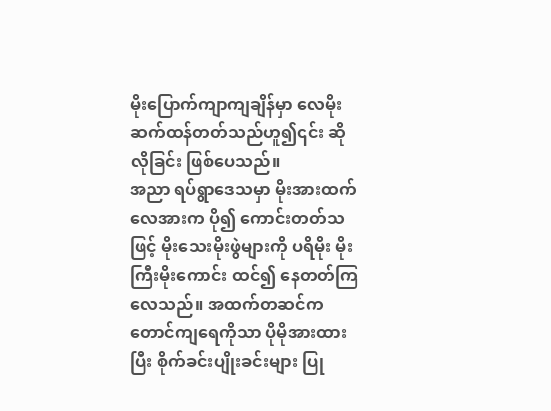မိုးပြောက်ကျာကျချိန်မှာ လေမိုး ဆက်ထန်တတ်သည်ဟူ၍၎င်း ဆိုလိုခြင်း ဖြစ်ပေသည်။
အညာ ရပ်ရွာဒေသမှာ မိုးအားထက် လေအားက ပို၍ ကောင်းတတ်သဖြင့် မိုးသေးမိုးဖွဲများကို ပရိမိုး မိုးကြီးမိုးကောင်း ထင်၍ နေတတ်ကြလေသည်။ အထက်တဆင်က တောင်ကျရေကိုသာ ပိုမိုအားထားပြီး စိုက်ခင်းပျိုးခင်းများ ပြု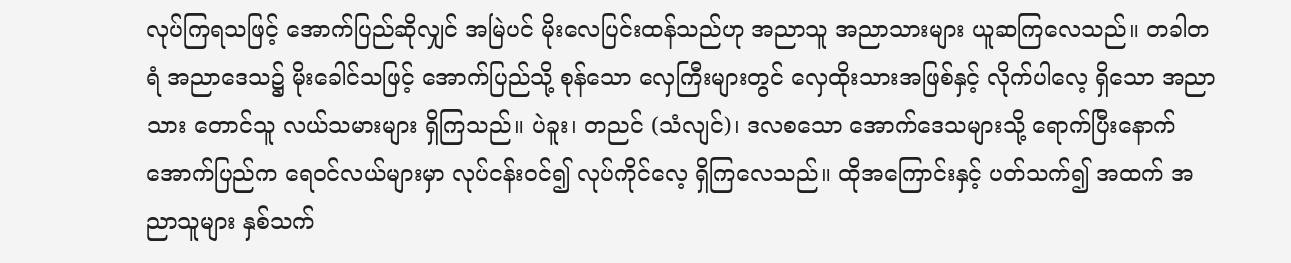လုပ်ကြရသဖြင့် အောက်ပြည်ဆိုလျှင် အမြဲပင် မိုးလေပြင်းထန်သည်ဟု အညာသူ အညာသားများ ယူဆကြလေသည်။ တခါတရံ အညာဒေသ၌ မိုးခေါင်သဖြင့် အောက်ပြည်သို့ စုန်သော လှေကြီးများတွင် လှေထိုးသားအဖြစ်နှင့် လိုက်ပါလေ့ ရှိသော အညာသား တောင်သူ လယ်သမားများ ရှိကြသည်။ ပဲခူး၊ တညင် (သံလျင်)၊ ဒလစသော အောက်ဒေသများသို့ ရောက်ပြီးနောက် အောက်ပြည်က ရေဝင်လယ်များမှာ လုပ်ငန်းဝင်၍ လုပ်ကိုင်လေ့ ရှိကြလေသည်။ ထိုအကြောင်းနှင့် ပတ်သက်၍ အထက် အညာသူများ နှစ်သက်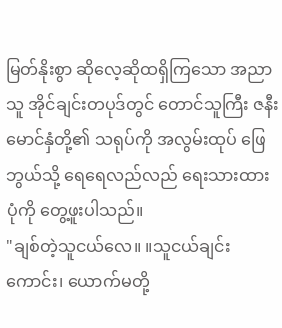မြတ်နိုးစွာ ဆိုလေ့ဆိုထရှိကြသော အညာသူ အိုင်ချင်းတပုဒ်တွင် တောင်သူကြီး ဇနီးမောင်နှံတို့၏ သရုပ်ကို အလွမ်းထုပ် ဖြေဘွယ်သို့ ရေရေလည်လည် ရေးသားထားပုံကို တွေ့ဖူးပါသည်။
"ချစ်တဲ့သူငယ်လေ။ ။သူငယ်ချင်းကောင်း၊ ယောက်မတို့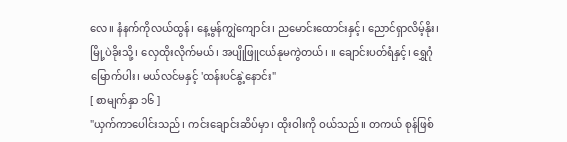လေ။ နံနက်ကိုလယ်ထွန်၊ နေ့မွန်ကျွဲကျောင်း၊ ညမောင်းထောင်းနှင့်၊ ညောင်ရှာလိမ့်နိုး၊ မြို့ပဲခိုးသို့၊ လှေထိုးလိုက်မယ်၊ အပျိုဖြူငယ်နုမကွဲတယ်၊ ။ ချောင်းပတ်ရံနှင့်၊ ရွှေဂုံမြောက်ပါး၊ မယ်လင်မနှင့် 'ထန်းပင်နွဲ့နောင်း"
[ စာမျက်နှာ ၁၆ ]
"ယှက်ကာပေါင်းသည်၊ ကင်းချောင်းဆိပ်မှာ၊ ထိုးဝါးကို ဝယ်သည်။ တကယ် စုန်ဖြစ်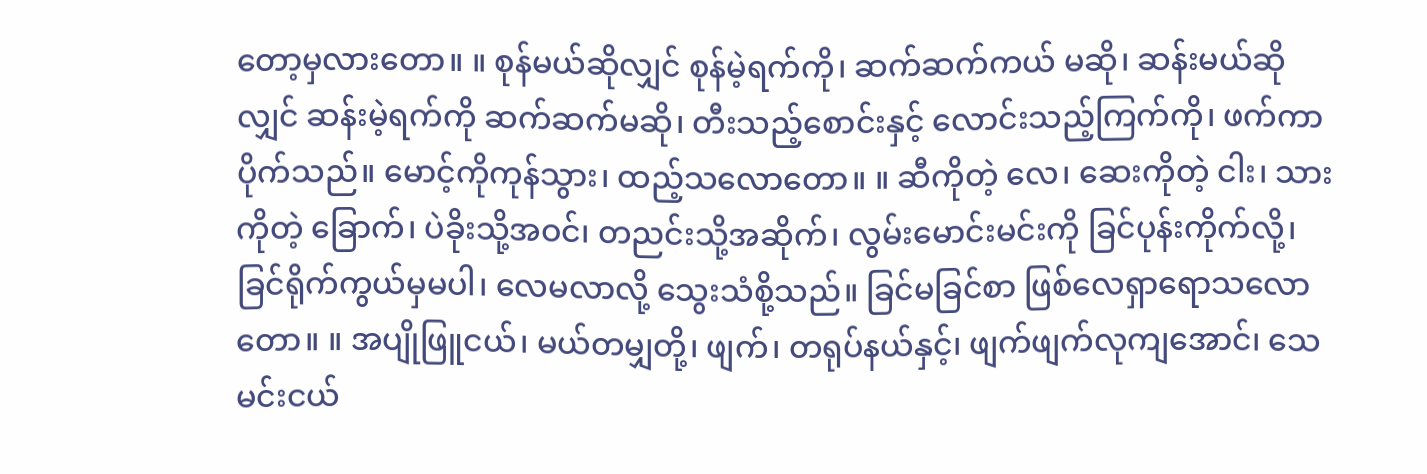တော့မှလားတော။ ။ စုန်မယ်ဆိုလျှင် စုန်မဲ့ရက်ကို၊ ဆက်ဆက်ကယ် မဆို၊ ဆန်းမယ်ဆိုလျှင် ဆန်းမဲ့ရက်ကို ဆက်ဆက်မဆို၊ တီးသည့်စောင်းနှင့် လောင်းသည့်ကြက်ကို၊ ဖက်ကာပိုက်သည်။ မောင့်ကိုကုန်သွား၊ ထည့်သလောတော။ ။ ဆီကိုတဲ့ လေ၊ ဆေးကိုတဲ့ ငါး၊ သားကိုတဲ့ ခြောက်၊ ပဲခိုးသို့အဝင်၊ တညင်းသို့အဆိုက်၊ လွမ်းမောင်းမင်းကို ခြင်ပုန်းကိုက်လို့၊ ခြင်ရိုက်ကွယ်မှမပါ၊ လေမလာလို့ သွေးသံစို့သည်။ ခြင်မခြင်စာ ဖြစ်လေရှာရောသလောတော။ ။ အပျိုဖြူငယ်၊ မယ်တမျှတို့၊ ဖျက်၊ တရုပ်နယ်နှင့်၊ ဖျက်ဖျက်လုကျအောင်၊ သေမင်းငယ်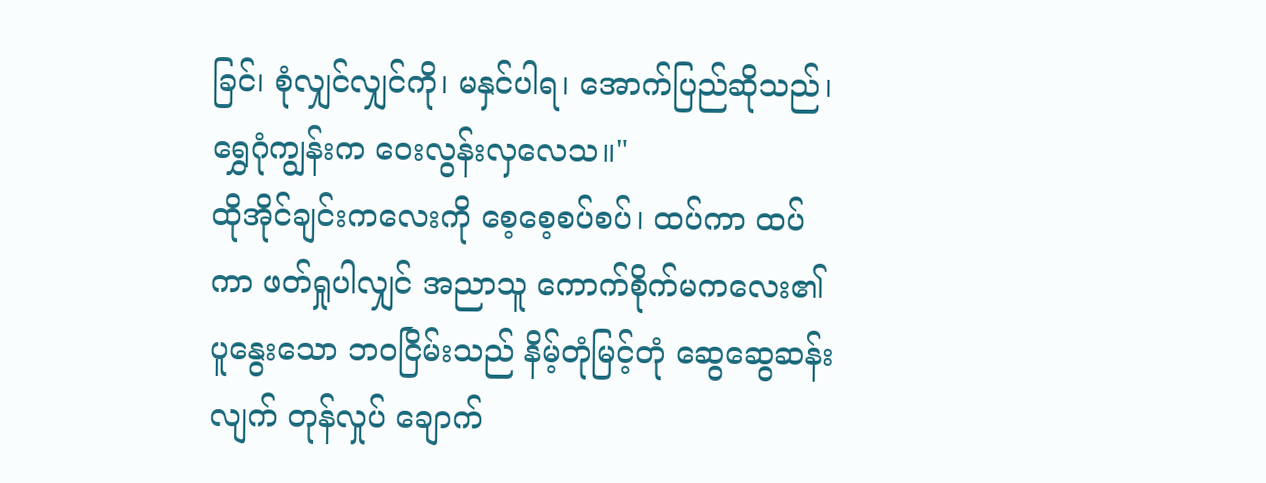ခြင်၊ စုံလျှင်လျှင်ကို၊ မနှင်ပါရ၊ အောက်ပြည်ဆိုသည်၊ ရွှေဂုံကျွန်းက ဝေးလွန်းလှလေသ။"
ထိုအိုင်ချင်းကလေးကို စေ့စေ့စပ်စပ်၊ ထပ်ကာ ထပ်ကာ ဖတ်ရှုပါလျှင် အညာသူ ကောက်စိုက်မကလေး၏ ပူနွေးသော ဘဝငြိမ်းသည် နိမ့်တုံမြင့်တုံ ဆွေဆွေဆန်းလျက် တုန်လှုပ် ချောက်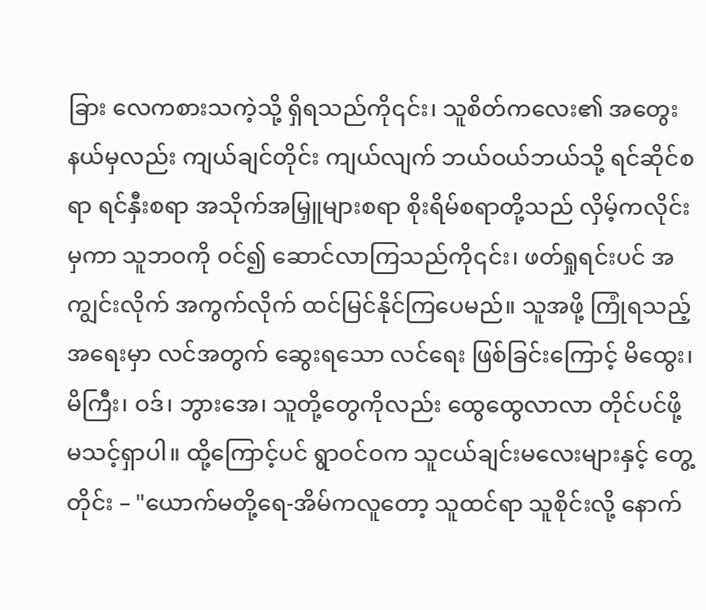ခြား လေကစားသကဲ့သို့ ရှိရသည်ကို၎င်း၊ သူစိတ်ကလေး၏ အတွေးနယ်မှလည်း ကျယ်ချင်တိုင်း ကျယ်လျက် ဘယ်ဝယ်ဘယ်သို့ ရင်ဆိုင်စရာ ရင်နှီးစရာ အသိုက်အမြှူများစရာ စိုးရိမ်စရာတို့သည် လှိမ့်ကလိုင်းမှကာ သူဘဝကို ဝင်၍ ဆောင်လာကြသည်ကို၎င်း၊ ဖတ်ရှုရင်းပင် အကျွင်းလိုက် အကွက်လိုက် ထင်မြင်နိုင်ကြပေမည်။ သူအဖို့ ကြုံရသည့် အရေးမှာ လင်အတွက် ဆွေးရသော လင်ရေး ဖြစ်ခြင်းကြောင့် မိထွေး၊ မိကြီး၊ ဝဒ်၊ ဘွားအေ၊ သူတို့တွေကိုလည်း ထွေထွေလာလာ တိုင်ပင်ဖို့ မသင့်ရှာပါ။ ထို့ကြောင့်ပင် ရွာဝင်ဝက သူငယ်ချင်းမလေးများနှင့် တွေ့တိုင်း – "ယောက်မတို့ရေ-အိမ်ကလူတော့ သူထင်ရာ သူစိုင်းလို့ နောက်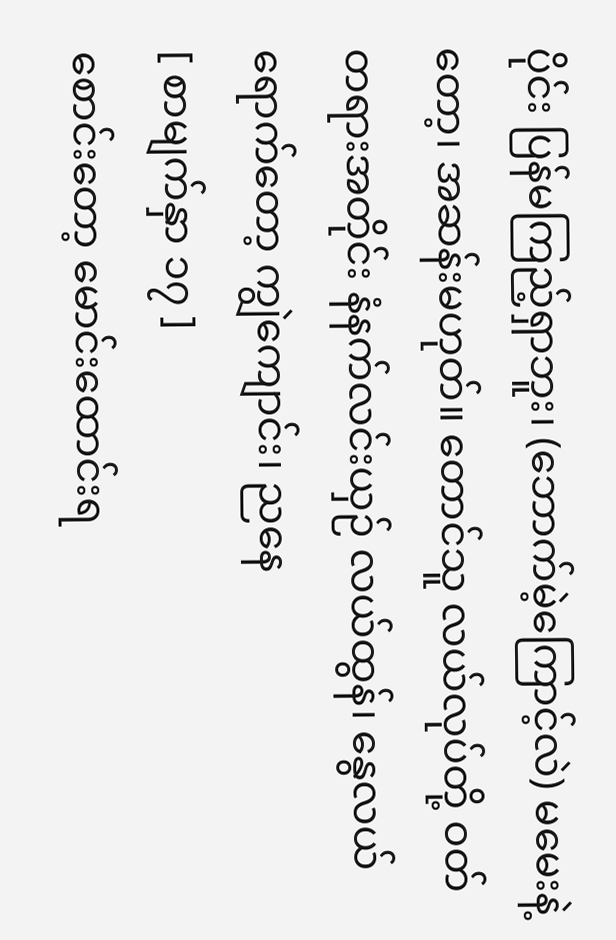ပိုင်း ပြန်မကြည့်ရှာဘူး၊ (ဘောက်မဲ့ကြောင့်လဲ) မမေးနဲ့တော့၊ အဆန်းမဟုတ်။ တောင်သူ လယ်လုပ်တို့ ဝတ်တရားအတိုင်း နံနက်လင်းယှဉ် လယ်ထွန်၊ နွေလယ်ရောက်တော့ ကျွဲကျောင်း၊ ညနေ
[ စာမျက်နှာ ၁၇ ]
စောင်းတော့ မောင်းထောင်းရ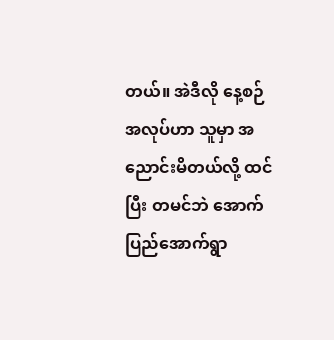တယ်။ အဲဒီလို နေ့စဉ် အလုပ်ဟာ သူမှာ အညောင်းမိတယ်လို့ ထင်ပြီး တမင်ဘဲ အောက်ပြည်အောက်ရွာ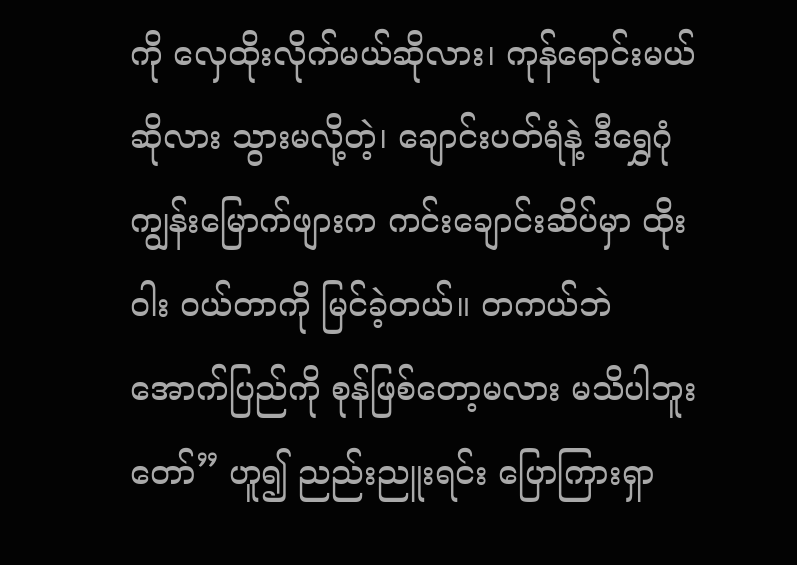ကို လှေထိုးလိုက်မယ်ဆိုလား၊ ကုန်ရောင်းမယ်ဆိုလား သွားမလို့တဲ့၊ ချောင်းပတ်ရံနဲ့ ဒီရွှေဂုံကျွန်းမြောက်ဖျားက ကင်းချောင်းဆိပ်မှာ ထိုးဝါး ဝယ်တာကို မြင်ခဲ့တယ်။ တကယ်ဘဲ အောက်ပြည်ကို စုန်ဖြစ်တော့မလား မသိပါဘူးတော်” ဟူ၍ ညည်းညူးရင်း ပြောကြားရှာ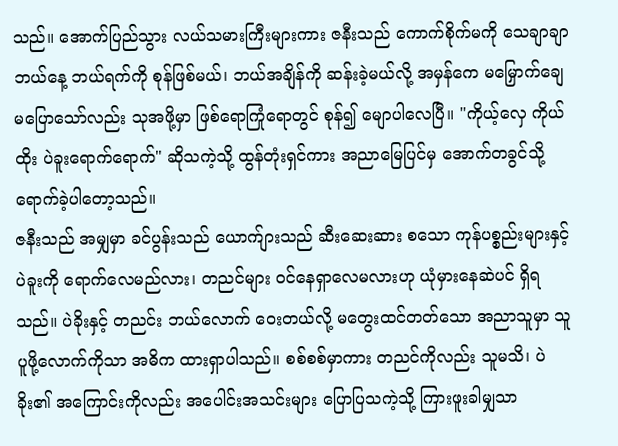သည်။ အောက်ပြည်သွား လယ်သမားကြီးများကား ဇနီးသည် ကောက်စိုက်မကို သေချာချာ ဘယ်နေ့ ဘယ်ရက်ကို စုန်ဖြစ်မယ်၊ ဘယ်အချိန်ကို ဆန်းခဲ့မယ်လို့ အမှန်ကေ မမြှောက်ချေ မပြောသော်လည်း သုအဖို့မှာ ဖြစ်ရောကြုံရောတွင် စုန်၍ မျောပါလေပြီ။ "ကိုယ့်လှေ ကိုယ်ထိုး ပဲခူးရောက်ရောက်" ဆိုသကဲ့သို့ ထွန်တုံးရှင်ကား အညာမြေပြင်မှ အောက်တခွင်သို့ ရောက်ခဲ့ပါတော့သည်။
ဇနီးသည် အမျှမှာ ခင်ပွန်းသည် ယောက်ျားသည် ဆီးဆေးဆား စသော ကုန်ပစ္စည်းများနှင့် ပဲခူးကို ရောက်လေမည်လား၊ တညင်များ ဝင်နေရှာလေမလားဟု ယုံမှားနေဆဲပင် ရှိရသည်။ ပဲခိုးနှင့် တညင်း ဘယ်လောက် ဝေးတယ်လို့ မတွေးထင်တတ်သော အညာသူမှာ သူပူဖို့လောက်ကိုသာ အဓိက ထားရှာပါသည်။ စစ်စစ်မှာကား တညင်ကိုလည်း သူမသိ၊ ပဲခိုး၏ အကြောင်းကိုလည်း အပေါင်းအသင်းများ ပြောပြသကဲ့သို့ ကြားဖူးခါမျှသာ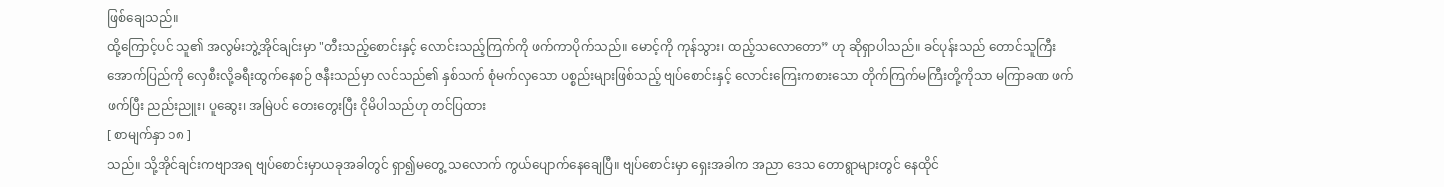ဖြစ်ချေသည်။
ထို့ကြောင့်ပင် သူ၏ အလွမ်းဘွဲ့အိုင်ချင်းမှာ "တီးသည့်စောင်းနှင့် လောင်းသည့်ကြက်ကို ဖက်ကာပိုက်သည်။ မောင့်ကို ကုန်သွား၊ ထည့်သလောတော” ဟု ဆိုရှာပါသည်။ ခင်ပုန်းသည် တောင်သူကြီး အောက်ပြည်ကို လှေစီးလို့ခရီးထွက်နေစဉ် ဇနီးသည်မှာ လင်သည်၏ နှစ်သက် စုံမက်လှသော ပစ္စည်းများဖြစ်သည့် ဗျပ်စောင်းနှင့် လောင်းကြေးကစားသော တိုက်ကြက်မကြီးတို့ကိုသာ မကြာခဏ ဖက်ဖက်ပြီး ညည်းညူး၊ ပူဆွေး၊ အမြဲပင် တေးတွေးပြီး ငိုမိပါသည်ဟု တင်ပြထား
[ စာမျက်နှာ ၁၈ ]
သည်။ သို့အိုင်ချင်းကဗျာအရ ဗျပ်စောင်းမှာယခုအခါတွင် ရှာ၍မတွေ့ သလောက် ကွယ်ပျောက်နေချေပြီ။ ဗျပ်စောင်းမှာ ရှေးအခါက အညာ ဒေသ တောရွာများတွင် နေထိုင်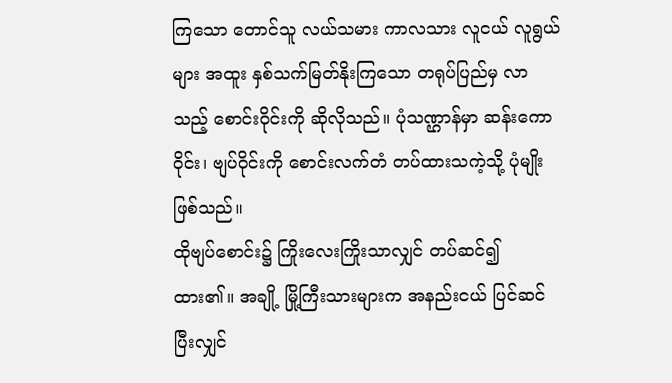ကြသော တောင်သူ လယ်သမား ကာလသား လူငယ် လူရွယ်များ အထူး နှစ်သက်မြတ်နိုးကြသော တရုပ်ပြည်မှ လာသည့် စောင်းဝိုင်းကို ဆိုလိုသည်။ ပုံသဏ္ဌာန်မှာ ဆန်းကောဝိုင်း၊ ဗျပ်ဝိုင်းကို စောင်းလက်တံ တပ်ထားသကဲ့သို့ ပုံမျိုး ဖြစ်သည်။
ထိုဗျပ်စောင်း၌ ကြိုးလေးကြိုးသာလျှင် တပ်ဆင်၍ ထား၏။ အချို့ မြို့ကြီးသားများက အနည်းငယ် ပြင်ဆင်ပြီးလျှင်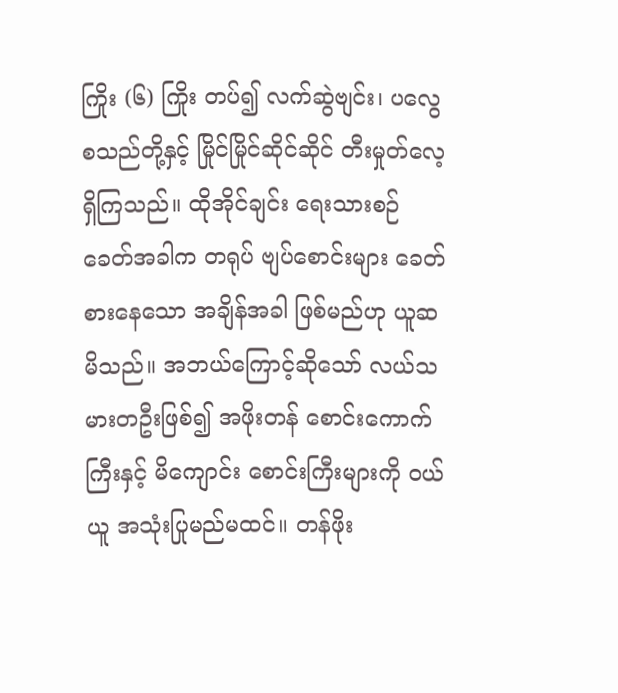ကြိုး (၆) ကြိုး တပ်၍ လက်ဆွဲဗျင်း၊ ပလွေ စသည်တို့နှင့် မြိုင်မြိုင်ဆိုင်ဆိုင် တီးမှုတ်လေ့ ရှိကြသည်။ ထိုအိုင်ချင်း ရေးသားစဉ် ခေတ်အခါက တရုပ် ဗျပ်စောင်းများ ခေတ်စားနေသော အချိန်အခါ ဖြစ်မည်ဟု ယူဆမိသည်။ အဘယ်ကြောင့်ဆိုသော် လယ်သမားတဦးဖြစ်၍ အဖိုးတန် စောင်းကောက်ကြီးနှင့် မိကျောင်း စောင်းကြီးများကို ဝယ်ယူ အသုံးပြုမည်မထင်။ တန်ဖိုး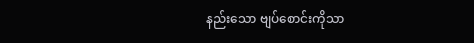နည်းသော ဗျပ်စောင်းကိုသာ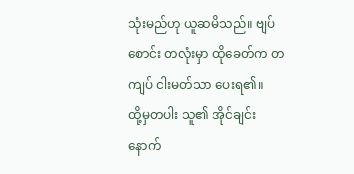သုံးမည်ဟု ယူဆမိသည်။ ဗျပ်စောင်း တလုံးမှာ ထိုခေတ်က တကျပ် ငါးမတ်သာ ပေးရ၏။
ထို့မှတပါး သူ၏ အိုင်ချင်း နောက်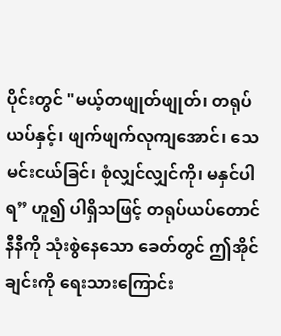ပိုင်းတွင် "မယ့်တဖျုတ်ဖျုတ်၊ တရုပ်ယပ်နှင့်၊ ဖျက်ဖျက်လုကျအောင်၊ သေမင်းငယ်ခြင်၊ စုံလျှင်လျှင်ကို၊ မနှင်ပါရ” ဟူ၍ ပါရှိသဖြင့် တရုပ်ယပ်တောင်နီနီကို သုံးစွဲနေသော ခေတ်တွင် ဤအိုင်ချင်းကို ရေးသားကြောင်း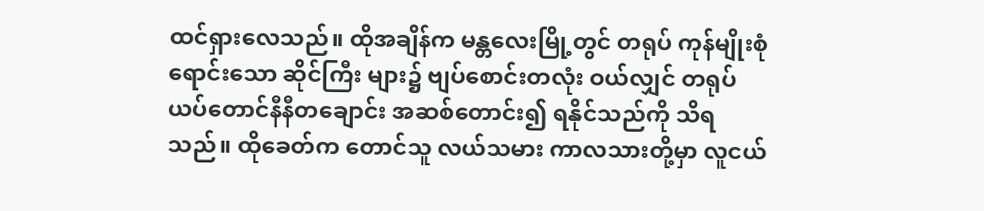ထင်ရှားလေသည်။ ထိုအချိန်က မန္တလေးမြို့တွင် တရုပ် ကုန်မျိုးစုံ ရောင်းသော ဆိုင်ကြီး များ၌ ဗျပ်စောင်းတလုံး ဝယ်လျှင် တရုပ် ယပ်တောင်နီနီတချောင်း အဆစ်တောင်း၍ ရနိုင်သည်ကို သိရသည်။ ထိုခေတ်က တောင်သူ လယ်သမား ကာလသားတို့မှာ လူငယ်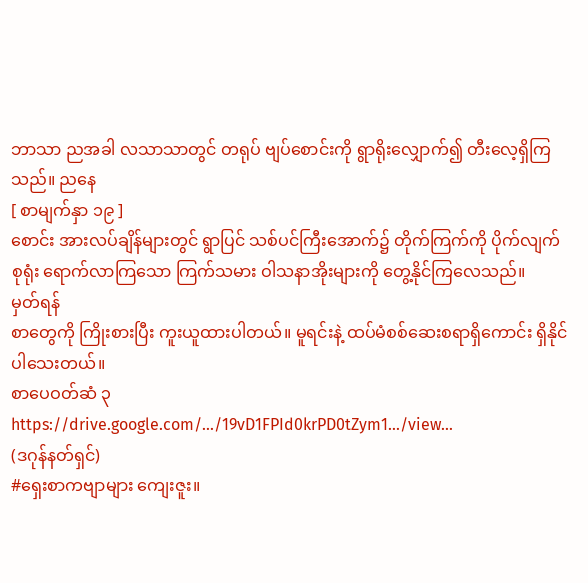ဘာသာ ညအခါ လသာသာတွင် တရုပ် ဗျပ်စောင်းကို ရွာရိုးလျှောက်၍ တီးလေ့ရှိကြသည်။ ညနေ
[ စာမျက်နှာ ၁၉ ]
စောင်း အားလပ်ချိန်များတွင် ရွာပြင် သစ်ပင်ကြီးအောက်၌ တိုက်ကြက်ကို ပိုက်လျက် စုရုံး ရောက်လာကြသော ကြက်သမား ဝါသနာအိုးများကို တွေ့နိုင်ကြလေသည်။
မှတ်ရန်
စာတွေကို ကြိုးစားပြီး ကူးယူထားပါတယ်။ မူရင်းနဲ့ ထပ်မံစစ်ဆေးစရာရှိကောင်း ရှိနိုင်ပါသေးတယ်။
စာပေဝတ်ဆံ ၃
https://drive.google.com/.../19vD1FPId0krPD0tZym1.../view...
(ဒဂုန်နတ်ရှင်)
#ရှေးစာကဗျာများ ကျေးဇူး။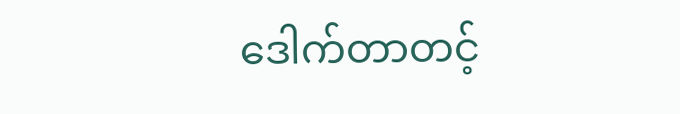ဒေါက်တာတင့်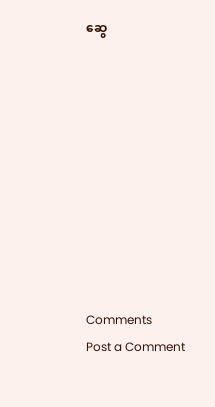ဆွေ










Comments
Post a Comment